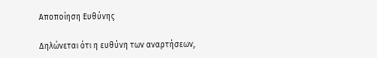Αποποίηση Ευθύνης

Δηλώνεται ότι η ευθύνη των αναρτήσεων,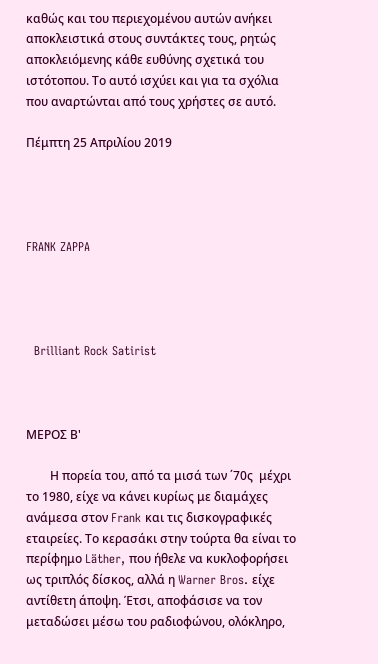καθώς και του περιεχομένου αυτών ανήκει αποκλειστικά στους συντάκτες τους, ρητώς αποκλειόμενης κάθε ευθύνης σχετικά του ιστότοπου. Το αυτό ισχύει και για τα σχόλια που αναρτώνται από τους χρήστες σε αυτό.

Πέμπτη 25 Απριλίου 2019




FRANK ZAPPA




  Brilliant Rock Satirist



ΜΕΡΟΣ Β'

        Η πορεία του, από τα μισά των ΄70ς  μέχρι το 1980, είχε να κάνει κυρίως με διαμάχες ανάμεσα στον Frank και τις δισκογραφικές εταιρείες. Το κερασάκι στην τούρτα θα είναι το περίφημο Läther, που ήθελε να κυκλοφορήσει ως τριπλός δίσκος, αλλά η Warner Bros. είχε αντίθετη άποψη. Έτσι, αποφάσισε να τον μεταδώσει μέσω του ραδιοφώνου, ολόκληρο,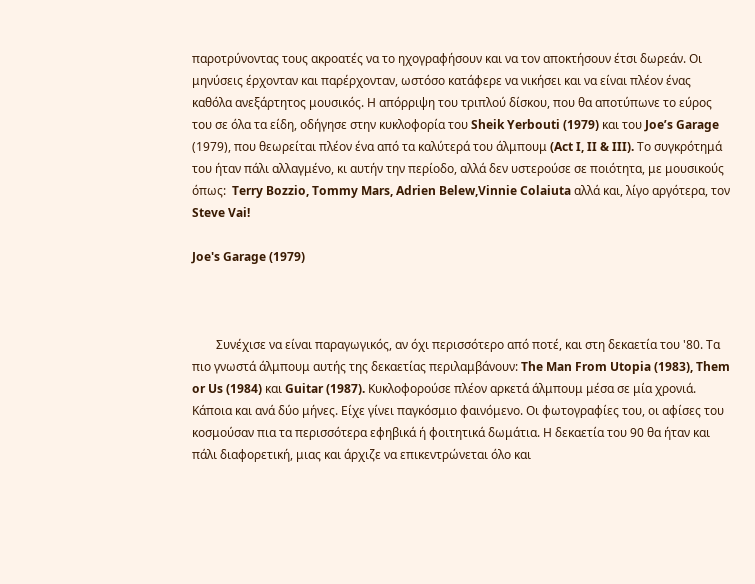παροτρύνοντας τους ακροατές να το ηχογραφήσουν και να τον αποκτήσουν έτσι δωρεάν. Οι μηνύσεις έρχονταν και παρέρχονταν, ωστόσο κατάφερε να νικήσει και να είναι πλέον ένας καθόλα ανεξάρτητος μουσικός. Η απόρριψη του τριπλού δίσκου, που θα αποτύπωνε το εύρος του σε όλα τα είδη, οδήγησε στην κυκλοφορία του Sheik Yerbouti (1979) και του Joe’s Garage (1979), που θεωρείται πλέον ένα από τα καλύτερά του άλμπουμ (Act I, II & III). Το συγκρότημά του ήταν πάλι αλλαγμένο, κι αυτήν την περίοδο, αλλά δεν υστερούσε σε ποιότητα, με μουσικούς όπως:  Terry Bozzio, Tommy Mars, Adrien Belew,Vinnie Colaiuta αλλά και, λίγο αργότερα, τον Steve Vai!

Joe's Garage (1979)



        Συνέχισε να είναι παραγωγικός, αν όχι περισσότερο από ποτέ, και στη δεκαετία του '80. Τα πιο γνωστά άλμπουμ αυτής της δεκαετίας περιλαμβάνουν: The Man From Utopia (1983), Them or Us (1984) και Guitar (1987). Κυκλοφορούσε πλέον αρκετά άλμπουμ μέσα σε μία χρονιά. Κάποια και ανά δύο μήνες. Είχε γίνει παγκόσμιο φαινόμενο. Οι φωτογραφίες του, οι αφίσες του κοσμούσαν πια τα περισσότερα εφηβικά ή φοιτητικά δωμάτια. Η δεκαετία του 90 θα ήταν και πάλι διαφορετική, μιας και άρχιζε να επικεντρώνεται όλο και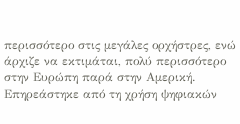περισσότερο στις μεγάλες ορχήστρες, ενώ άρχιζε να εκτιμάται, πολύ περισσότερο στην Ευρώπη παρά στην Αμερική. Επηρεάστηκε από τη χρήση ψηφιακών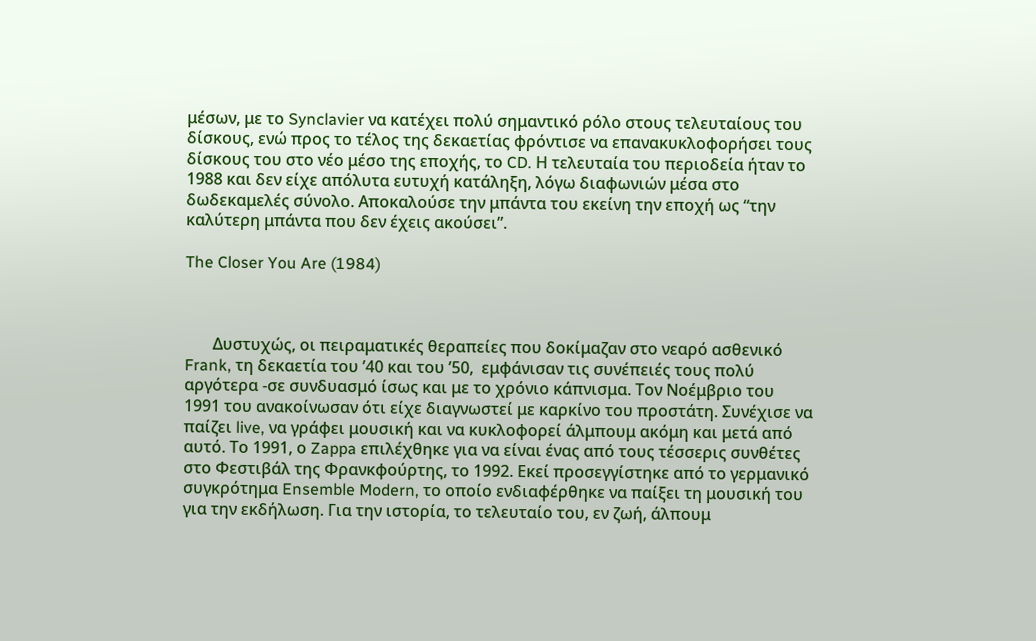μέσων, με το Synclavier να κατέχει πολύ σημαντικό ρόλο στους τελευταίους του δίσκους, ενώ προς το τέλος της δεκαετίας φρόντισε να επανακυκλοφορήσει τους δίσκους του στο νέο μέσο της εποχής, το CD. Η τελευταία του περιοδεία ήταν το 1988 και δεν είχε απόλυτα ευτυχή κατάληξη, λόγω διαφωνιών μέσα στο δωδεκαμελές σύνολο. Αποκαλούσε την μπάντα του εκείνη την εποχή ως “την καλύτερη μπάντα που δεν έχεις ακούσει”.

The Closer You Are (1984)



       Δυστυχώς, οι πειραματικές θεραπείες που δοκίμαζαν στο νεαρό ασθενικό Frank, τη δεκαετία του ’40 και του ’50,  εμφάνισαν τις συνέπειές τους πολύ αργότερα -σε συνδυασμό ίσως και με το χρόνιο κάπνισμα. Τον Νοέμβριο του 1991 του ανακοίνωσαν ότι είχε διαγνωστεί με καρκίνο του προστάτη. Συνέχισε να παίζει live, να γράφει μουσική και να κυκλοφορεί άλμπουμ ακόμη και μετά από αυτό. Το 1991, ο Zappa επιλέχθηκε για να είναι ένας από τους τέσσερις συνθέτες στο Φεστιβάλ της Φρανκφούρτης, το 1992. Εκεί προσεγγίστηκε από το γερμανικό συγκρότημα Ensemble Modern, το οποίο ενδιαφέρθηκε να παίξει τη μουσική του για την εκδήλωση. Για την ιστορία, το τελευταίο του, εν ζωή, άλπουμ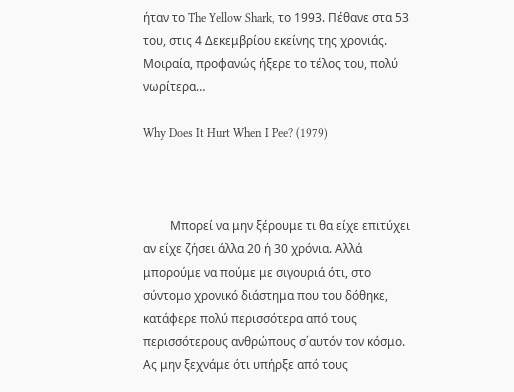ήταν το The Yellow Shark, το 1993. Πέθανε στα 53 του, στις 4 Δεκεμβρίου εκείνης της χρονιάς. Μοιραία, προφανώς ήξερε το τέλος του, πολύ νωρίτερα…

Why Does It Hurt When I Pee? (1979)



         Μπορεί να μην ξέρουμε τι θα είχε επιτύχει αν είχε ζήσει άλλα 20 ή 30 χρόνια. Αλλά μπορούμε να πούμε με σιγουριά ότι, στο σύντομο χρονικό διάστημα που του δόθηκε, κατάφερε πολύ περισσότερα από τους περισσότερους ανθρώπους σ΄αυτόν τον κόσμο. Ας μην ξεχνάμε ότι υπήρξε από τους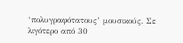‘πολυγραφότατους’ μουσικούς. Σε λιγότερο από 30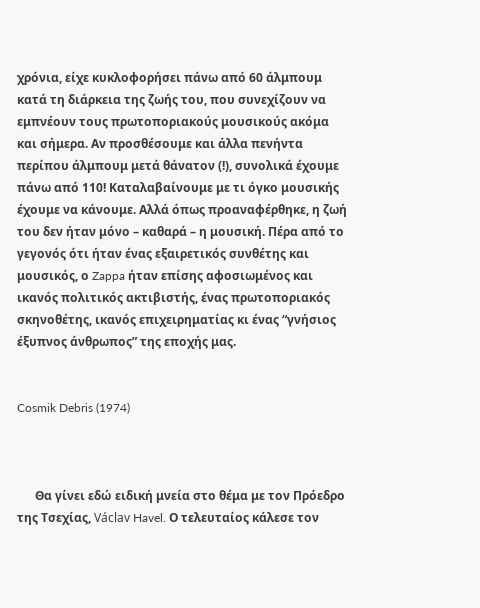χρόνια, είχε κυκλοφορήσει πάνω από 60 άλμπουμ κατά τη διάρκεια της ζωής του, που συνεχίζουν να εμπνέουν τους πρωτοποριακούς μουσικούς ακόμα και σήμερα. Αν προσθέσουμε και άλλα πενήντα περίπου άλμπουμ μετά θάνατον (!), συνολικά έχουμε πάνω από 110! Καταλαβαίνουμε με τι όγκο μουσικής έχουμε να κάνουμε. Αλλά όπως προαναφέρθηκε, η ζωή του δεν ήταν μόνο – καθαρά – η μουσική. Πέρα από το γεγονός ότι ήταν ένας εξαιρετικός συνθέτης και μουσικός, ο Zappa ήταν επίσης αφοσιωμένος και ικανός πολιτικός ακτιβιστής, ένας πρωτοποριακός σκηνοθέτης, ικανός επιχειρηματίας κι ένας “γνήσιος έξυπνος άνθρωπος” της εποχής μας.


Cosmik Debris (1974)



      Θα γίνει εδώ ειδική μνεία στο θέμα με τον Πρόεδρο της Τσεχίας, Václav Havel. Ο τελευταίος κάλεσε τον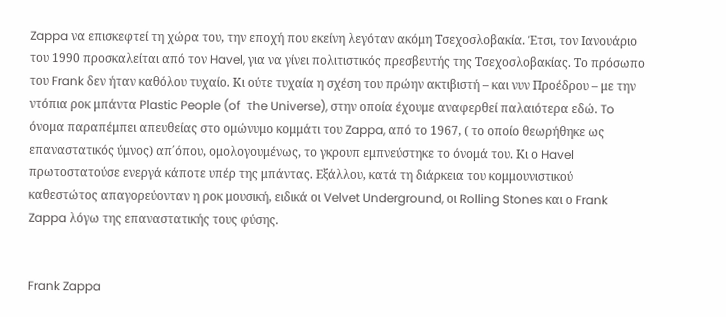Zappa να επισκεφτεί τη χώρα του, την εποχή που εκείνη λεγόταν ακόμη Τσεχοσλοβακία. Έτσι, τον Ιανουάριο του 1990 προσκαλείται από τον Havel, για να γίνει πολιτιστικός πρεσβευτής της Τσεχοσλοβακίας. Το πρόσωπο του Frank δεν ήταν καθόλου τυχαίο. Κι ούτε τυχαία η σχέση του πρώην ακτιβιστή – και νυν Προέδρου – με την ντόπια ροκ μπάντα Plastic People (of  τhe Universe), στην οποία έχουμε αναφερθεί παλαιότερα εδώ. To όνομα παραπέμπει απευθείας στο ομώνυμο κομμάτι του Zappa, από το 1967, ( το οποίο θεωρήθηκε ως επαναστατικός ύμνος) απ΄όπου, ομολογουμένως, το γκρουπ εμπνεύστηκε το όνομά του. Κι ο Havel πρωτοστατούσε ενεργά κάποτε υπέρ της μπάντας. Εξάλλου, κατά τη διάρκεια του κομμουνιστικού καθεστώτος απαγορεύονταν η ροκ μουσική, ειδικά οι Velvet Underground, οι Rolling Stones και ο Frank Zappa λόγω της επαναστατικής τους φύσης.


Frank Zappa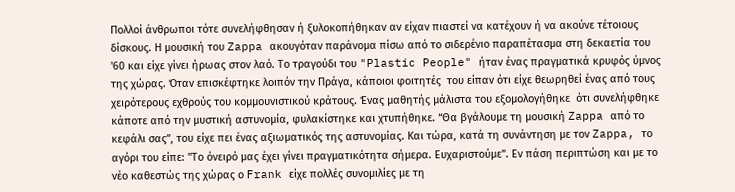Πολλοί άνθρωποι τότε συνελήφθησαν ή ξυλοκοπήθηκαν αν είχαν πιαστεί να κατέχουν ή να ακούνε τέτοιους δίσκους. Η μουσική του Zappa ακουγόταν παράνομα πίσω από το σιδερένιο παραπέτασμα στη δεκαετία του '60 και είχε γίνει ήρωας στον λαό. Το τραγούδι του "Plastic People" ήταν ένας πραγματικά κρυφός ύμνος  της χώρας. Όταν επισκέφτηκε λοιπόν την Πράγα, κάποιοι φοιτητές  του είπαν ότι είχε θεωρηθεί ένας από τους χειρότερους εχθρούς του κομμουνιστικού κράτους. Ένας μαθητής μάλιστα του εξομολογήθηκε  ότι συνελήφθηκε κάποτε από την μυστική αστυνομία, φυλακίστηκε και χτυπήθηκε. “Θα βγάλουμε τη μουσική Zappa από το κεφάλι σας”, του είχε πει ένας αξιωματικός της αστυνομίας. Και τώρα, κατά τη συνάντηση με τον Zappa, το αγόρι του είπε: "Το όνειρό μας έχει γίνει πραγματικότητα σήμερα. Ευχαριστούμε”. Eν πάση περιπτώση και με το νέο καθεστώς της χώρας ο Frank είχε πολλές συνομιλίες με τη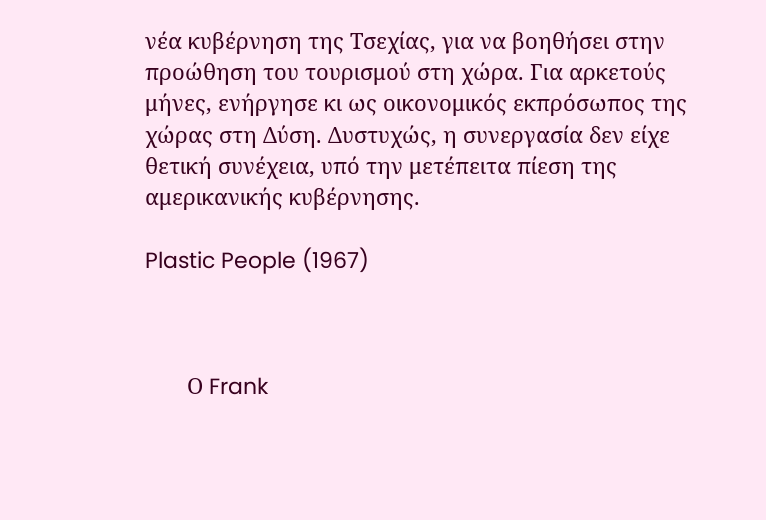νέα κυβέρνηση της Τσεχίας, για να βοηθήσει στην προώθηση του τουρισμού στη χώρα. Για αρκετούς μήνες, ενήργησε κι ως οικονομικός εκπρόσωπος της χώρας στη Δύση. Δυστυχώς, η συνεργασία δεν είχε θετική συνέχεια, υπό την μετέπειτα πίεση της αμερικανικής κυβέρνησης.

Plastic People (1967)



       Ο Frank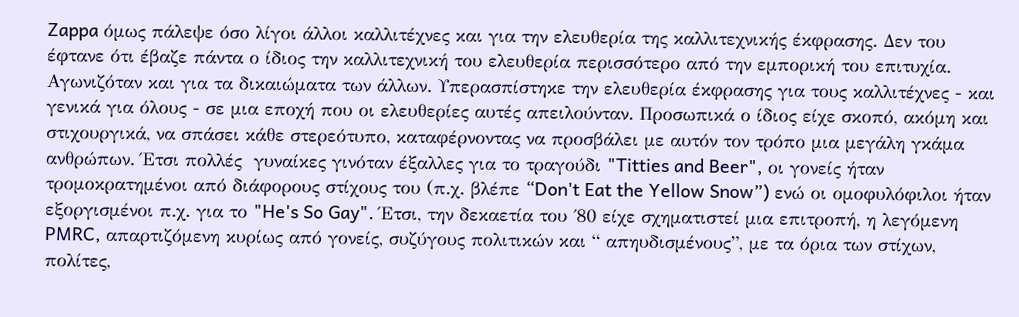Zappa όμως πάλεψε όσο λίγοι άλλοι καλλιτέχνες και για την ελευθερία της καλλιτεχνικής έκφρασης. Δεν του έφτανε ότι έβαζε πάντα ο ίδιος την καλλιτεχνική του ελευθερία περισσότερο από την εμπορική του επιτυχία. Αγωνιζόταν και για τα δικαιώματα των άλλων. Υπερασπίστηκε την ελευθερία έκφρασης για τους καλλιτέχνες - και γενικά για όλους - σε μια εποχή που οι ελευθερίες αυτές απειλούνταν. Προσωπικά ο ίδιος είχε σκοπό, ακόμη και στιχουργικά, να σπάσει κάθε στερεότυπο, καταφέρνοντας να προσβάλει με αυτόν τον τρόπο μια μεγάλη γκάμα ανθρώπων. Έτσι πολλές  γυναίκες γινόταν έξαλλες για το τραγούδι "Titties and Beer", οι γονείς ήταν τρομοκρατημένοι από διάφορους στίχους του (π.χ. βλέπε “Don't Eat the Yellow Snow”) ενώ οι ομοφυλόφιλοι ήταν εξοργισμένοι π.χ. για το "He's So Gay". Έτσι, την δεκαετία του ΄80 είχε σχηματιστεί μια επιτροπή, η λεγόμενη PMRC, απαρτιζόμενη κυρίως από γονείς, συζύγους πολιτικών και “ απηυδισμένους”, με τα όρια των στίχων, πολίτες,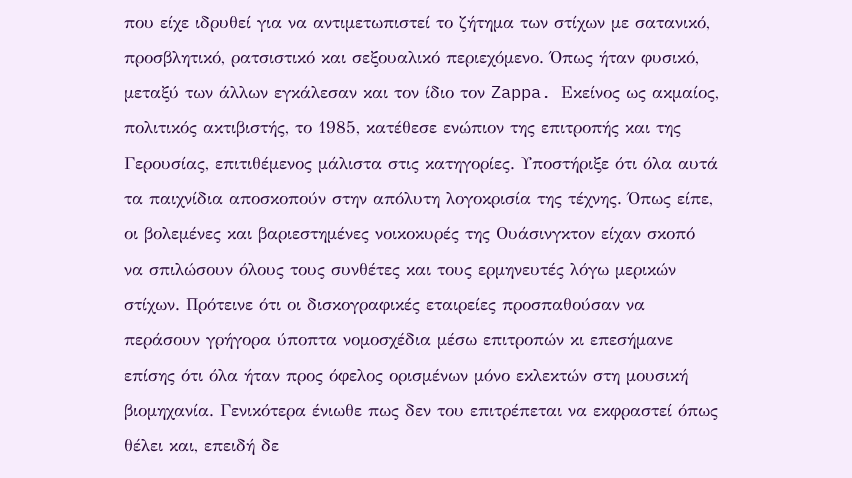που είχε ιδρυθεί για να αντιμετωπιστεί το ζήτημα των στίχων με σατανικό, προσβλητικό, ρατσιστικό και σεξουαλικό περιεχόμενο. Όπως ήταν φυσικό, μεταξύ των άλλων εγκάλεσαν και τον ίδιο τον Zappa. Εκείνος ως ακμαίος, πολιτικός ακτιβιστής, το 1985, κατέθεσε ενώπιον της επιτροπής και της Γερουσίας, επιτιθέμενος μάλιστα στις κατηγορίες. Υποστήριξε ότι όλα αυτά τα παιχνίδια αποσκοπούν στην απόλυτη λογοκρισία της τέχνης. Όπως είπε, οι βολεμένες και βαριεστημένες νοικοκυρές της Ουάσινγκτον είχαν σκοπό να σπιλώσουν όλους τους συνθέτες και τους ερμηνευτές λόγω μερικών στίχων. Πρότεινε ότι οι δισκογραφικές εταιρείες προσπαθούσαν να περάσουν γρήγορα ύποπτα νομοσχέδια μέσω επιτροπών κι επεσήμανε επίσης ότι όλα ήταν προς όφελος ορισμένων μόνο εκλεκτών στη μουσική βιομηχανία. Γενικότερα ένιωθε πως δεν του επιτρέπεται να εκφραστεί όπως θέλει και, επειδή δε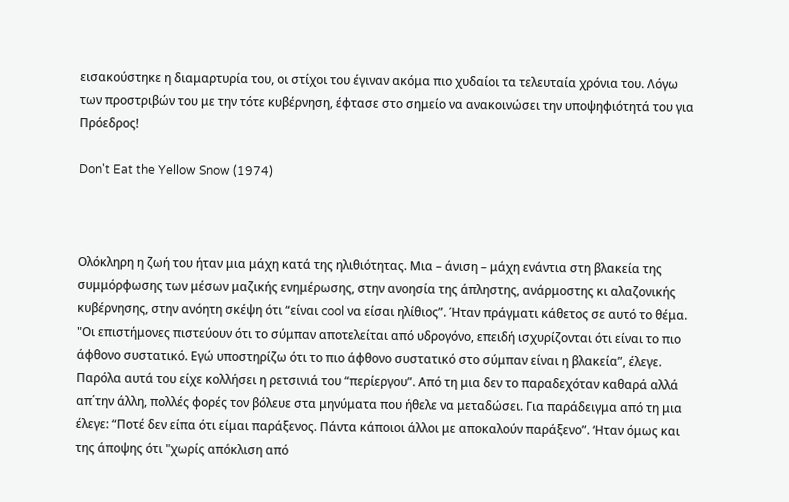εισακούστηκε η διαμαρτυρία του, οι στίχοι του έγιναν ακόμα πιο χυδαίοι τα τελευταία χρόνια του. Λόγω των προστριβών του με την τότε κυβέρνηση, έφτασε στο σημείο να ανακοινώσει την υποψηφιότητά του για Πρόεδρος!

Don't Eat the Yellow Snow (1974)



Ολόκληρη η ζωή του ήταν μια μάχη κατά της ηλιθιότητας. Μια – άνιση – μάχη ενάντια στη βλακεία της συμμόρφωσης των μέσων μαζικής ενημέρωσης, στην ανοησία της άπληστης, ανάρμοστης κι αλαζονικής κυβέρνησης, στην ανόητη σκέψη ότι “είναι cool να είσαι ηλίθιος”. Ήταν πράγματι κάθετος σε αυτό το θέμα. "Οι επιστήμονες πιστεύουν ότι το σύμπαν αποτελείται από υδρογόνο, επειδή ισχυρίζονται ότι είναι το πιο άφθονο συστατικό. Εγώ υποστηρίζω ότι το πιο άφθονο συστατικό στο σύμπαν είναι η βλακεία”, έλεγε. Παρόλα αυτά του είχε κολλήσει η ρετσινιά του “περίεργου”. Από τη μια δεν το παραδεχόταν καθαρά αλλά απ΄την άλλη, πολλές φορές τον βόλευε στα μηνύματα που ήθελε να μεταδώσει. Για παράδειγμα από τη μια έλεγε: “Ποτέ δεν είπα ότι είμαι παράξενος. Πάντα κάποιοι άλλοι με αποκαλούν παράξενο”. ‘Ηταν όμως και της άποψης ότι "χωρίς απόκλιση από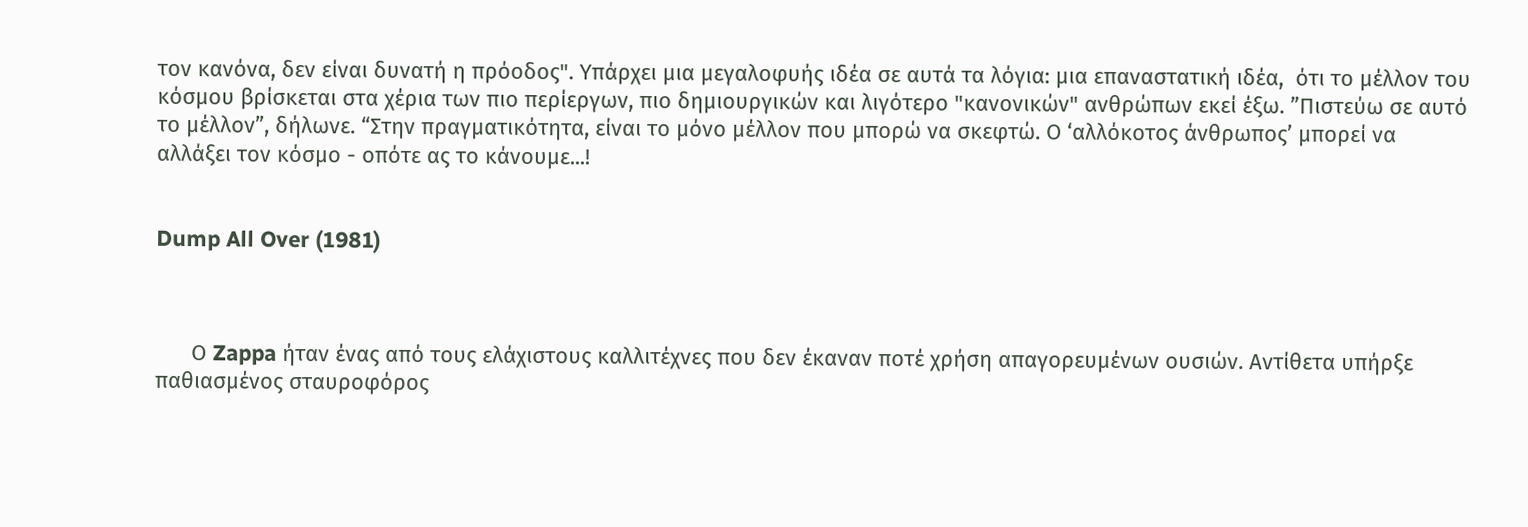τον κανόνα, δεν είναι δυνατή η πρόοδος". Υπάρχει μια μεγαλοφυής ιδέα σε αυτά τα λόγια: μια επαναστατική ιδέα,  ότι το μέλλον του κόσμου βρίσκεται στα χέρια των πιο περίεργων, πιο δημιουργικών και λιγότερο "κανονικών" ανθρώπων εκεί έξω. ”Πιστεύω σε αυτό το μέλλον”, δήλωνε. “Στην πραγματικότητα, είναι το μόνο μέλλον που μπορώ να σκεφτώ. Ο ‘αλλόκοτος άνθρωπος’ μπορεί να αλλάξει τον κόσμο - οπότε ας το κάνουμε...!


Dump All Over (1981)



      Ο Zappa ήταν ένας από τους ελάχιστους καλλιτέχνες που δεν έκαναν ποτέ χρήση απαγορευμένων ουσιών. Αντίθετα υπήρξε παθιασμένος σταυροφόρος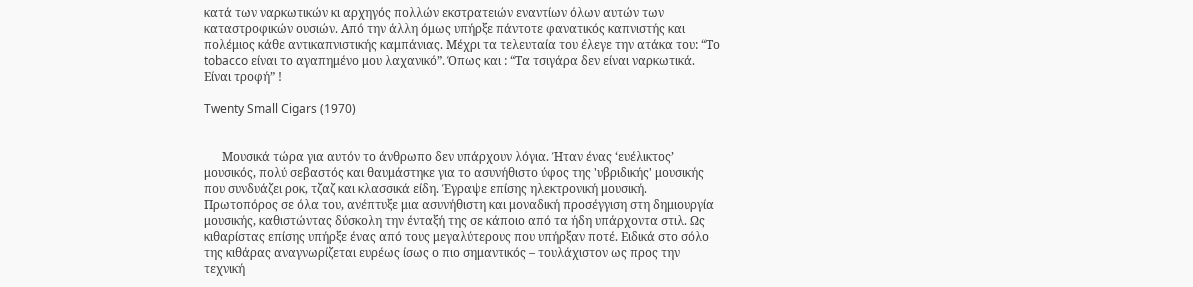κατά των ναρκωτικών κι αρχηγός πολλών εκστρατειών εναντίων όλων αυτών των καταστροφικών ουσιών. Από την άλλη όμως υπήρξε πάντοτε φανατικός καπνιστής και πολέμιος κάθε αντικαπνιστικής καμπάνιας. Μέχρι τα τελευταία του έλεγε την ατάκα του: “Το tobacco είναι το αγαπημένο μου λαχανικό”. Όπως και : “Τα τσιγάρα δεν είναι ναρκωτικά. Είναι τροφή” !

Twenty Small Cigars (1970)


      Μουσικά τώρα για αυτόν το άνθρωπο δεν υπάρχουν λόγια. Ήταν ένας ‘ευέλικτος’ μουσικός, πολύ σεβαστός και θαυμάστηκε για το ασυνήθιστο ύφος της 'υβριδικής' μουσικής που συνδυάζει ροκ, τζαζ και κλασσικά είδη. Έγραψε επίσης ηλεκτρονική μουσική. Πρωτοπόρος σε όλα του, ανέπτυξε μια ασυνήθιστη και μοναδική προσέγγιση στη δημιουργία μουσικής, καθιστώντας δύσκολη την ένταξή της σε κάποιο από τα ήδη υπάρχοντα στιλ. Ως κιθαρίστας επίσης υπήρξε ένας από τους μεγαλύτερους που υπήρξαν ποτέ. Ειδικά στο σόλο της κιθάρας αναγνωρίζεται ευρέως ίσως ο πιο σημαντικός – τουλάχιστον ως προς την τεχνική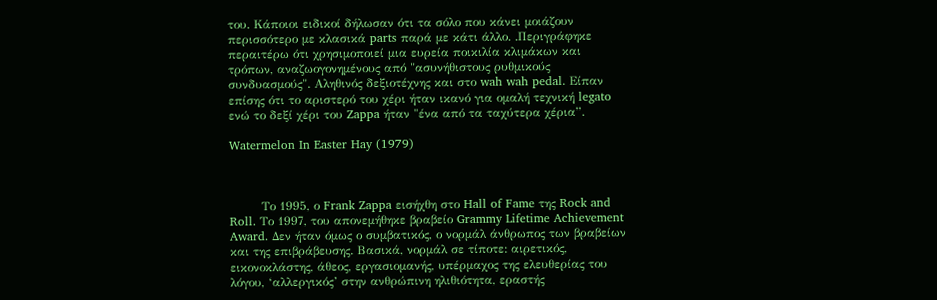του. Κάποιοι ειδικοί δήλωσαν ότι τα σόλο που κάνει μοιάζουν περισσότερο με κλασικά parts παρά με κάτι άλλο. .Περιγράφηκε περαιτέρω ότι χρησιμοποιεί μια ευρεία ποικιλία κλιμάκων και τρόπων, αναζωογονημένους από "ασυνήθιστους ρυθμικούς συνδυασμούς". Αληθινός δεξιοτέχνης και στο wah wah pedal. Είπαν επίσης ότι το αριστερό του χέρι ήταν ικανό για ομαλή τεχνική legato ενώ το δεξί χέρι του Zappa ήταν "ένα από τα ταχύτερα χέρια”.

Watermelon In Easter Hay (1979)



        Το 1995, ο Frank Zappa εισήχθη στο Hall of Fame της Rock and Roll. Το 1997, του απονεμήθηκε βραβείο Grammy Lifetime Achievement Award. Δεν ήταν όμως ο συμβατικός, ο νορμάλ άνθρωπος των βραβείων και της επιβράβευσης. Βασικά, νορμάλ σε τίποτε: αιρετικός, εικονοκλάστης, άθεος, εργασιομανής, υπέρμαχος της ελευθερίας του λόγου, ‘αλλεργικός’ στην ανθρώπινη ηλιθιότητα, εραστής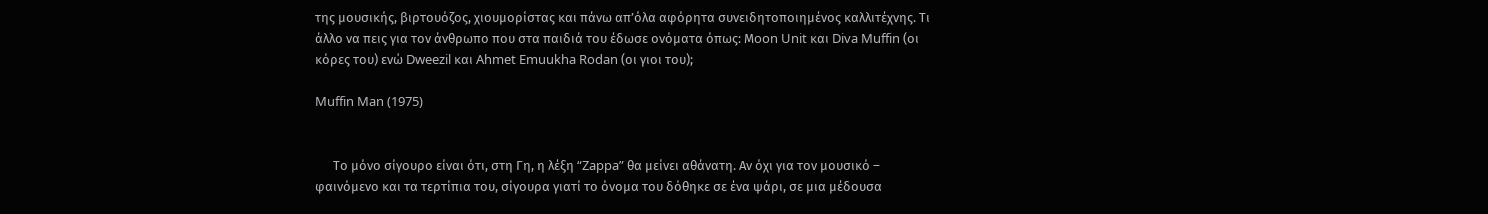της μουσικής, βιρτουόζος, χιουμορίστας και πάνω απ’όλα αφόρητα συνειδητοποιημένος καλλιτέχνης. Τι άλλο να πεις για τον άνθρωπο που στα παιδιά του έδωσε ονόματα όπως: Μoon Unit και Diva Muffin (οι κόρες του) ενώ Dweezil και Ahmet Emuukha Rodan (οι γιοι του);

Muffin Man (1975)


      Το μόνο σίγουρο είναι ότι, στη Γη, η λέξη “Zappa” θα μείνει αθάνατη. Αν όχι για τον μουσικό – φαινόμενο και τα τερτίπια του, σίγουρα γιατί το όνομα του δόθηκε σε ένα ψάρι, σε μια μέδουσα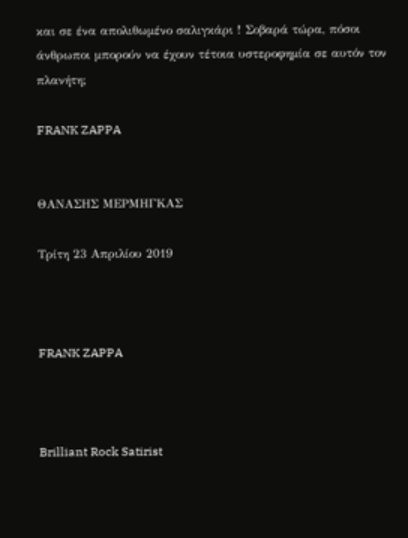και σε ένα απολιθωμένο σαλιγκάρι ! Σοβαρά τώρα, πόσοι άνθρωποι μπορούν να έχουν τέτοια υστεροφημία σε αυτόν τον πλανήτη;

FRANK ZAPPA


ΘΑΝΑΣΗΣ ΜΕΡΜΗΓΚΑΣ

Τρίτη 23 Απριλίου 2019



FRANK ZAPPA



Brilliant Rock Satirist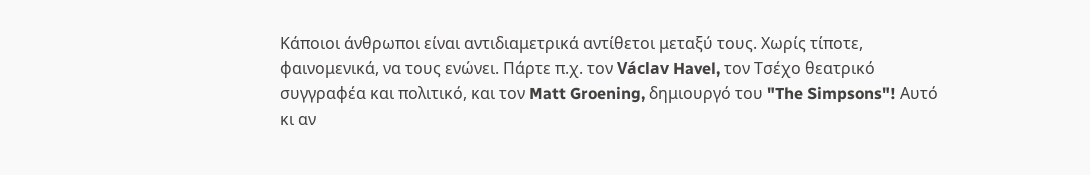Κάποιοι άνθρωποι είναι αντιδιαμετρικά αντίθετοι μεταξύ τους. Χωρίς τίποτε, φαινομενικά, να τους ενώνει. Πάρτε π.χ. τον Václav Havel, τον Τσέχο θεατρικό συγγραφέα και πολιτικό, και τον Matt Groening, δημιουργό του "The Simpsons"! Αυτό κι αν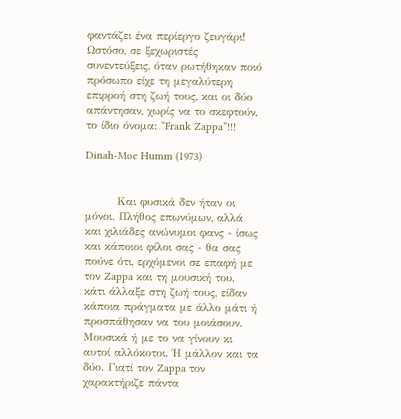φαντάζει ένα περίεργο ζευγάρι! Ωστόσο, σε ξεχωριστές συνεντεύξεις, όταν ρωτήθηκαν ποιό πρόσωπο είχε τη μεγαλύτερη επιρροή στη ζωή τους, και οι δύο απάντησαν, χωρίς να το σκεφτούν, το ίδιο όνομα: “Frank Zappa”!!!

Dinah-Moe Humm (1973)


        Και φυσικά δεν ήταν οι μόνοι. Πλήθος επωνύμων, αλλά και χιλιάδες ανώνυμοι φανς - ίσως και κάποιοι φίλοι σας - θα σας πούνε ότι, ερχόμενοι σε επαφή με τον Zappa και τη μουσική του, κάτι άλλαξε στη ζωή τους, είδαν κάποια πράγματα με άλλο μάτι ή προσπάθησαν να του μοιάσουν. Μουσικά ή με το να γίνουν κι αυτοί αλλόκοτοι. Ή μάλλον και τα δύο. Γιατί τον Zappa τον χαρακτήριζε πάντα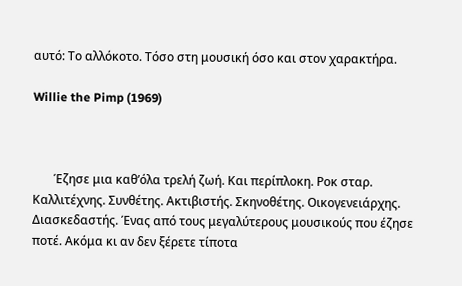αυτό: Το αλλόκοτο. Τόσο στη μουσική όσο και στον χαρακτήρα.

Willie the Pimp (1969)



       Έζησε μια καθ’όλα τρελή ζωή. Και περίπλοκη. Ροκ σταρ. Καλλιτέχνης. Συνθέτης. Ακτιβιστής. Σκηνοθέτης. Οικογενειάρχης. Διασκεδαστής. Ένας από τους μεγαλύτερους μουσικούς που έζησε ποτέ. Ακόμα κι αν δεν ξέρετε τίποτα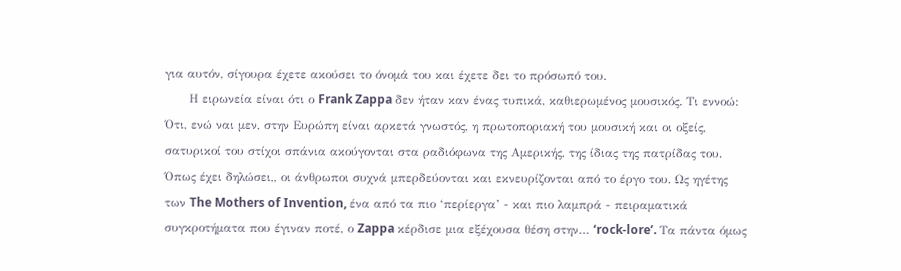για αυτόν, σίγουρα έχετε ακούσει το όνομά του και έχετε δει το πρόσωπό του.
      Η ειρωνεία είναι ότι ο Frank Zappa δεν ήταν καν ένας τυπικά, καθιερωμένος μουσικός. Τι εννοώ: Ότι, ενώ ναι μεν, στην Ευρώπη είναι αρκετά γνωστός, η πρωτοποριακή του μουσική και οι οξείς, σατυρικοί του στίχοι σπάνια ακούγονται στα ραδιόφωνα της Αμερικής, της ίδιας της πατρίδας του. Όπως έχει δηλώσει,, οι άνθρωποι συχνά μπερδεύονται και εκνευρίζονται από το έργο του. Ως ηγέτης των The Mothers of Invention, ένα από τα πιο ‘περίεργα’ - και πιο λαμπρά - πειραματικά συγκροτήματα που έγιναν ποτέ, ο Zappa κέρδισε μια εξέχουσα θέση στην… ‘rock-lore’. Τα πάντα όμως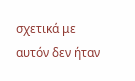σχετικά με αυτόν δεν ήταν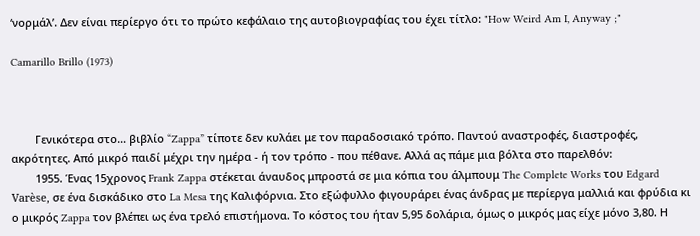‘νορμάλ’. Δεν είναι περίεργο ότι το πρώτο κεφάλαιο της αυτοβιογραφίας του έχει τίτλο: "How Weird Am I, Anyway ;"

Camarillo Brillo (1973)



        Γενικότερα στο… βιβλίο “Zappa” τίποτε δεν κυλάει με τον παραδοσιακό τρόπο. Παντού αναστροφές, διαστροφές, ακρότητες. Από μικρό παιδί μέχρι την ημέρα - ή τον τρόπο - που πέθανε. Αλλά ας πάμε μια βόλτα στο παρελθόν:
        1955. Ένας 15χρονος Frank Zappa στέκεται άναυδος μπροστά σε μια κόπια του άλμπουμ The Complete Works του Edgard Varèse, σε ένα δισκάδικο στο La Mesa της Καλιφόρνια. Στο εξώφυλλο φιγουράρει ένας άνδρας με περίεργα μαλλιά και φρύδια κι ο μικρός Zappa τον βλέπει ως ένα τρελό επιστήμονα. Το κόστος του ήταν 5,95 δολάρια, όμως ο μικρός μας είχε μόνο 3,80. Η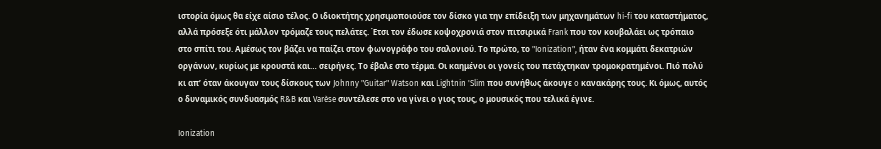ιστορία όμως θα είχε αίσιο τέλος. Ο ιδιοκτήτης χρησιμοποιούσε τον δίσκο για την επίδειξη των μηχανημάτων hi-fi του καταστήματος, αλλά πρόσεξε ότι μάλλον τρόμαζε τους πελάτες. Έτσι τον έδωσε κοψοχρονιά στον πιτσιρικά Frank που τον κουβαλάει ως τρόπαιο στο σπίτι του. Αμέσως τον βάζει να παίζει στον φωνογράφο του σαλονιού. Το πρώτο, το "Ionization", ήταν ένα κομμάτι δεκατριών οργάνων, κυρίως με κρουστά και… σειρήνες. Το έβαλε στο τέρμα. Οι καημένοι οι γονείς του πετάχτηκαν τρομοκρατημένοι. Πιό πολύ κι απ’ όταν άκουγαν τους δίσκους των Johnny "Guitar" Watson και Lightnin 'Slim που συνήθως άκουγε o κανακάρης τους. Κι όμως, αυτός ο δυναμικός συνδυασμός R&B και Varèse συντέλεσε στο να γίνει ο γιος τους, ο μουσικός που τελικά έγινε.

Ionization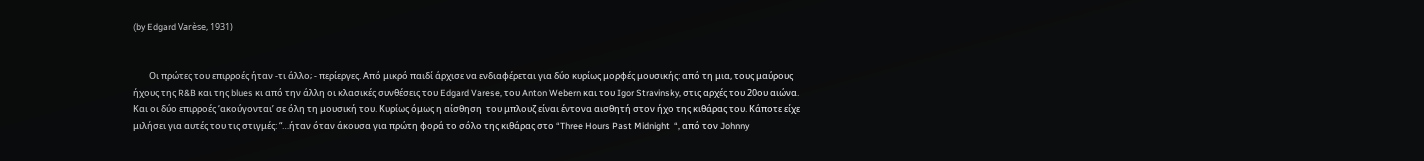(by Edgard Varèse, 1931)


        Οι πρώτες του επιρροές ήταν -τι άλλο; - περίεργες. Από μικρό παιδί άρχισε να ενδιαφέρεται για δύο κυρίως μορφές μουσικής: από τη μια, τους μαύρους ήχους της R&B και της blues κι από την άλλη οι κλασικές συνθέσεις του Edgard Varese, του Anton Webern και του Igor Stravinsky, στις αρχές του 20ου αιώνα. Και οι δύο επιρροές ‘ακούγονται’ σε όλη τη μουσική του. Κυρίως όμως η αίσθηση  του μπλουζ είναι έντονα αισθητή στον ήχο της κιθάρας του. Κάποτε είχε μιλήσει για αυτές του τις στιγμές: “…ήταν όταν άκουσα για πρώτη φορά το σόλο της κιθάρας στο “Three Hours Past Midnight  “, από τον Johnny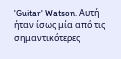'Guitar' Watson. Αυτή ήταν ίσως μία από τις σημαντικότερες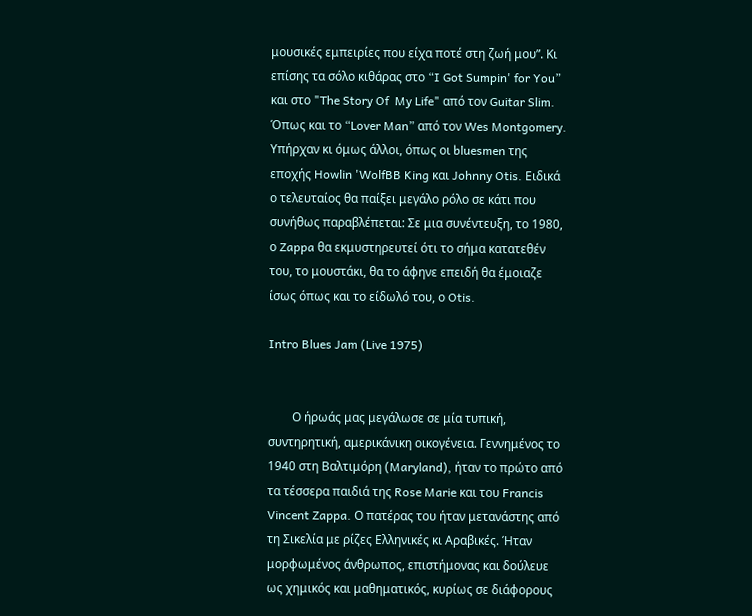μουσικές εμπειρίες που είχα ποτέ στη ζωή μου”. Κι επίσης τα σόλο κιθάρας στο “I Got Sumpin' for You” και στο "The Story Of  My Life" από τον Guitar Slim. Όπως και το “Lover Man” από τον Wes Montgomery. Υπήρχαν κι όμως άλλοι, όπως οι bluesmen της εποχής Howlin 'WolfBB King και Johnny Otis. Ειδικά ο τελευταίος θα παίξει μεγάλο ρόλο σε κάτι που συνήθως παραβλέπεται: Σε μια συνέντευξη, το 1980, ο Zappa θα εκμυστηρευτεί ότι το σήμα κατατεθέν του, το μουστάκι, θα το άφηνε επειδή θα έμοιαζε ίσως όπως και το είδωλό του, ο Otis.

Intro Blues Jam (Live 1975)


        Ο ήρωάς μας μεγάλωσε σε μία τυπική, συντηρητική, αμερικάνικη οικογένεια. Γεννημένος το 1940 στη Βαλτιμόρη (Maryland), ήταν το πρώτο από τα τέσσερα παιδιά της Rose Marie και του Francis Vincent Zappa. Ο πατέρας του ήταν μετανάστης από τη Σικελία με ρίζες Ελληνικές κι Αραβικές. Ήταν μορφωμένος άνθρωπος, επιστήμονας και δούλευε ως χημικός και μαθηματικός, κυρίως σε διάφορους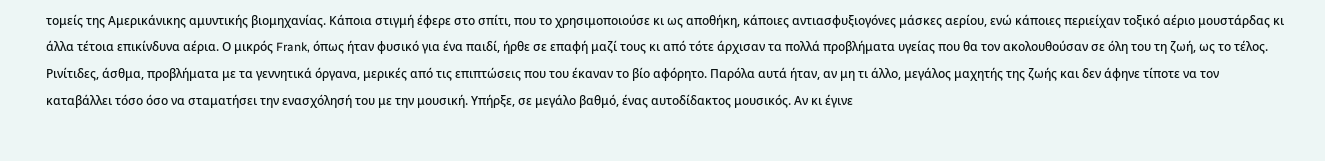τομείς της Αμερικάνικης αμυντικής βιομηχανίας. Κάποια στιγμή έφερε στο σπίτι, που το χρησιμοποιούσε κι ως αποθήκη, κάποιες αντιασφυξιογόνες μάσκες αερίου, ενώ κάποιες περιείχαν τοξικό αέριο μουστάρδας κι άλλα τέτοια επικίνδυνα αέρια. Ο μικρός Frank, όπως ήταν φυσικό για ένα παιδί, ήρθε σε επαφή μαζί τους κι από τότε άρχισαν τα πολλά προβλήματα υγείας που θα τον ακολουθούσαν σε όλη του τη ζωή, ως το τέλος. Ρινίτιδες, άσθμα, προβλήματα με τα γεννητικά όργανα, μερικές από τις επιπτώσεις που του έκαναν το βίο αφόρητο. Παρόλα αυτά ήταν, αν μη τι άλλο, μεγάλος μαχητής της ζωής και δεν άφηνε τίποτε να τον καταβάλλει τόσο όσο να σταματήσει την ενασχόλησή του με την μουσική. Υπήρξε, σε μεγάλο βαθμό, ένας αυτοδίδακτος μουσικός. Αν κι έγινε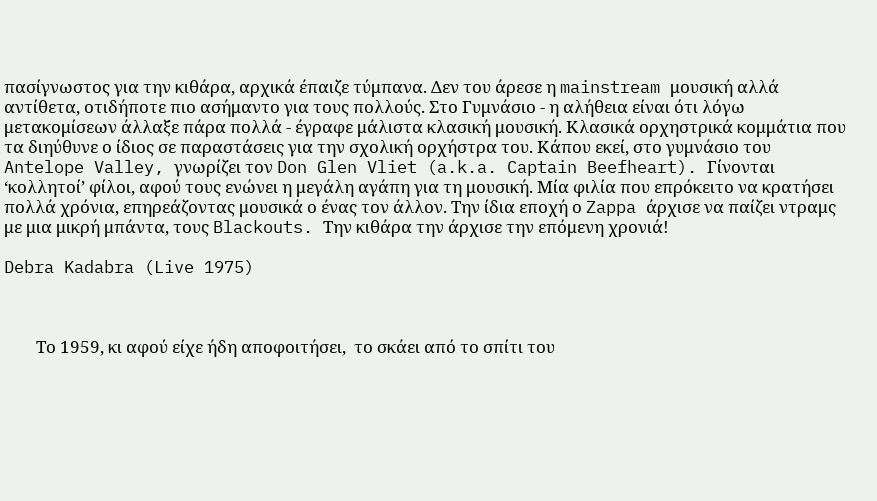πασίγνωστος για την κιθάρα, αρχικά έπαιζε τύμπανα. Δεν του άρεσε η mainstream μουσική αλλά αντίθετα, οτιδήποτε πιο ασήμαντο για τους πολλούς. Στο Γυμνάσιο - η αλήθεια είναι ότι λόγω μετακομίσεων άλλαξε πάρα πολλά - έγραφε μάλιστα κλασική μουσική. Κλασικά ορχηστρικά κομμάτια που τα διηύθυνε ο ίδιος σε παραστάσεις για την σχολική ορχήστρα του. Κάπου εκεί, στο γυμνάσιο του Antelope Valley, γνωρίζει τον Don Glen Vliet (a.k.a. Captain Beefheart). Γίνονται ‘κολλητοί’ φίλοι, αφού τους ενώνει η μεγάλη αγάπη για τη μουσική. Μία φιλία που επρόκειτο να κρατήσει πολλά χρόνια, επηρεάζοντας μουσικά ο ένας τον άλλον. Την ίδια εποχή ο Zappa άρχισε να παίζει ντραμς με μια μικρή μπάντα, τους Blackouts. Την κιθάρα την άρχισε την επόμενη χρονιά!

Debra Kadabra (Live 1975)



        Το 1959, κι αφού είχε ήδη αποφοιτήσει,  το σκάει από το σπίτι του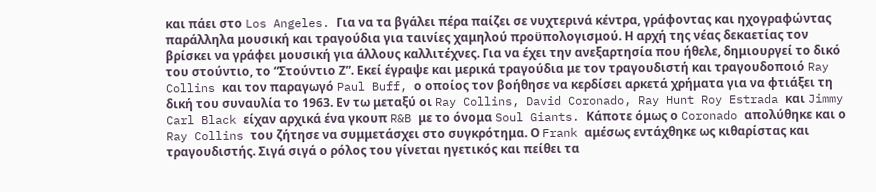και πάει στο Los Angeles. Για να τα βγάλει πέρα παίζει σε νυχτερινά κέντρα, γράφοντας και ηχογραφώντας παράλληλα μουσική και τραγούδια για ταινίες χαμηλού προϋπολογισμού. Η αρχή της νέας δεκαετίας τον βρίσκει να γράφει μουσική για άλλους καλλιτέχνες. Για να έχει την ανεξαρτησία που ήθελε, δημιουργεί το δικό του στούντιο, το “Στούντιο Ζ”. Εκεί έγραψε και μερικά τραγούδια με τον τραγουδιστή και τραγουδοποιό Ray Collins και τον παραγωγό Paul Buff, ο οποίος τον βοήθησε να κερδίσει αρκετά χρήματα για να φτιάξει τη δική του συναυλία το 1963. Εν τω μεταξύ οι Ray Collins, David Coronado, Ray Hunt Roy Estrada και Jimmy Carl Black είχαν αρχικά ένα γκουπ R&B με το όνομα Soul Giants. Κάποτε όμως ο Coronado απολύθηκε και ο Ray Collins του ζήτησε να συμμετάσχει στο συγκρότημα. Ο Frank αμέσως εντάχθηκε ως κιθαρίστας και τραγουδιστής. Σιγά σιγά ο ρόλος του γίνεται ηγετικός και πείθει τα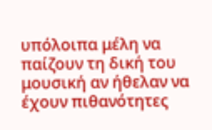υπόλοιπα μέλη να παίζουν τη δική του μουσική αν ήθελαν να έχουν πιθανότητες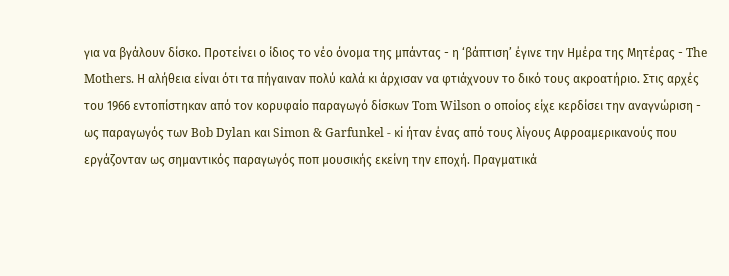για να βγάλουν δίσκο. Προτείνει ο ίδιος το νέο όνομα της μπάντας - η ‘βάπτιση’ έγινε την Ημέρα της Μητέρας - The Mothers. Η αλήθεια είναι ότι τα πήγαιναν πολύ καλά κι άρχισαν να φτιάχνουν το δικό τους ακροατήριο. Στις αρχές του 1966 εντοπίστηκαν από τον κορυφαίο παραγωγό δίσκων Tom Wilson ο οποίος είχε κερδίσει την αναγνώριση - ως παραγωγός των Bob Dylan και Simon & Garfunkel - κi ήταν ένας από τους λίγους Αφροαμερικανούς που εργάζονταν ως σημαντικός παραγωγός ποπ μουσικής εκείνη την εποχή. Πραγματικά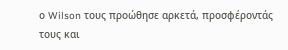ο Wilson τους προώθησε αρκετά, προσφέροντάς τους και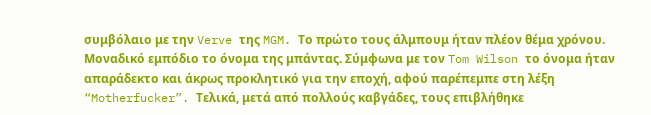συμβόλαιο με την Verve της MGM. Το πρώτο τους άλμπουμ ήταν πλέον θέμα χρόνου. Μοναδικό εμπόδιο το όνομα της μπάντας. Σύμφωνα με τον Tom Wilson το όνομα ήταν απαράδεκτο και άκρως προκλητικό για την εποχή, αφού παρέπεμπε στη λέξη “Motherfucker”. Τελικά, μετά από πολλούς καβγάδες, τους επιβλήθηκε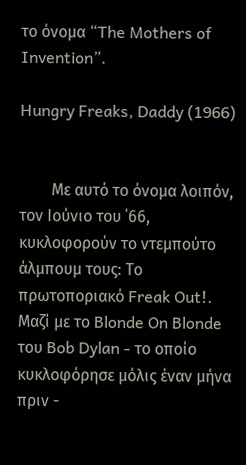το όνομα “The Mothers of  Invention”.

Hungry Freaks, Daddy (1966)


        Με αυτό το όνομα λοιπόν, τον Ιούνιο του ΄66, κυκλοφορούν το ντεμπούτο άλμπουμ τους: Το πρωτοποριακό Freak Out!. Μαζί με το Blonde On Blonde του Bob Dylan - το οποίο κυκλοφόρησε μόλις έναν μήνα πριν -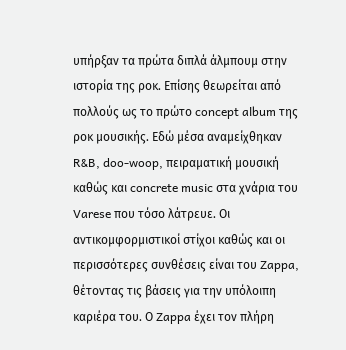υπήρξαν τα πρώτα διπλά άλμπουμ στην ιστορία της ροκ. Επίσης θεωρείται από πολλούς ως το πρώτο concept album της ροκ μουσικής. Εδώ μέσα αναμείχθηκαν R&B, doo-woop, πειραματική μουσική καθώς και concrete music στα χνάρια του Varese που τόσο λάτρευε. Οι αντικομφορμιστικοί στίχοι καθώς και οι περισσότερες συνθέσεις είναι του Zappa, θέτοντας τις βάσεις για την υπόλοιπη καριέρα του. Ο Zappa έχει τον πλήρη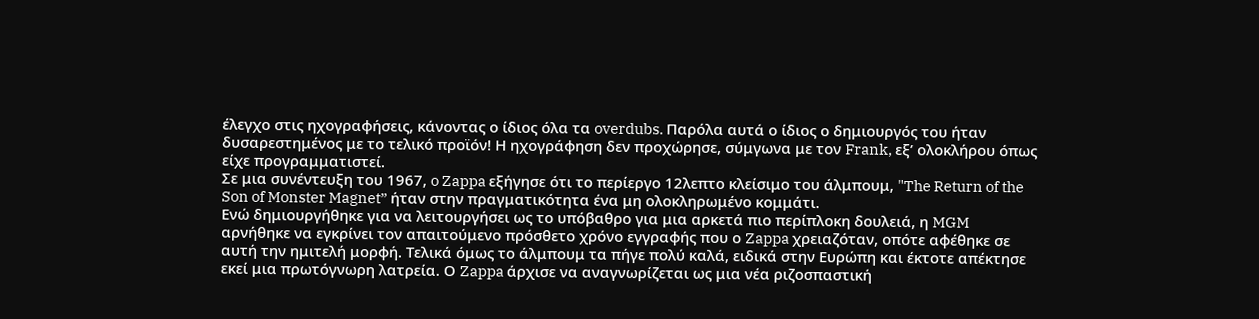έλεγχο στις ηχογραφήσεις, κάνοντας ο ίδιος όλα τα overdubs. Παρόλα αυτά ο ίδιος ο δημιουργός του ήταν δυσαρεστημένος με το τελικό προϊόν! Η ηχογράφηση δεν προχώρησε, σύμγωνα με τον Frank, εξ’ ολοκλήρου όπως είχε προγραμματιστεί.
Σε μια συνέντευξη του 1967, o Zappa εξήγησε ότι το περίεργο 12λεπτο κλείσιμο του άλμπουμ, "The Return of the Son of Monster Magnet” ήταν στην πραγματικότητα ένα μη ολοκληρωμένο κομμάτι.
Ενώ δημιουργήθηκε για να λειτουργήσει ως το υπόβαθρο για μια αρκετά πιο περίπλοκη δουλειά, η MGM αρνήθηκε να εγκρίνει τον απαιτούμενο πρόσθετο χρόνο εγγραφής που ο Zappa χρειαζόταν, οπότε αφέθηκε σε αυτή την ημιτελή μορφή. Τελικά όμως το άλμπουμ τα πήγε πολύ καλά, ειδικά στην Ευρώπη και έκτοτε απέκτησε εκεί μια πρωτόγνωρη λατρεία. Ο Zappa άρχισε να αναγνωρίζεται ως μια νέα ριζοσπαστική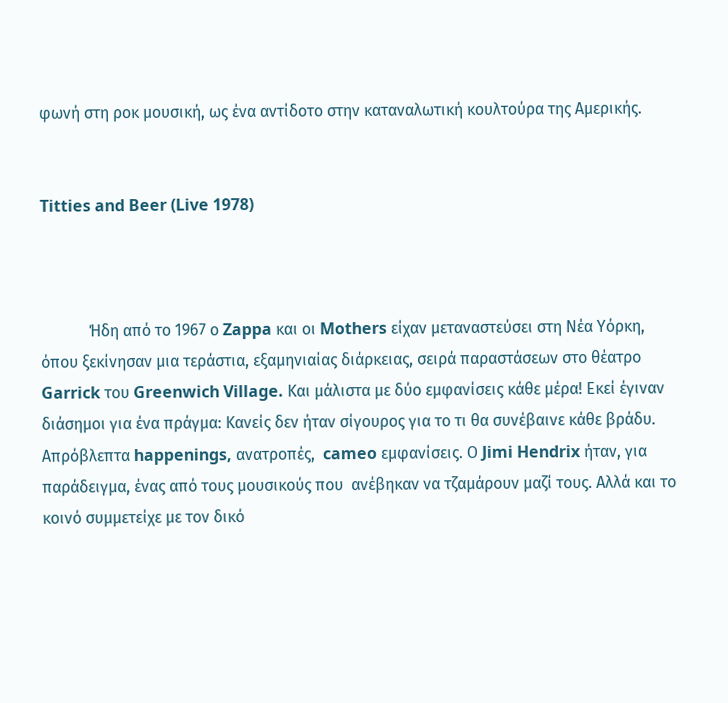φωνή στη ροκ μουσική, ως ένα αντίδοτο στην καταναλωτική κουλτούρα της Αμερικής.


Titties and Beer (Live 1978)



            Ήδη από το 1967 ο Zappa και οι Mothers είχαν μεταναστεύσει στη Νέα Υόρκη, όπου ξεκίνησαν μια τεράστια, εξαμηνιαίας διάρκειας, σειρά παραστάσεων στο θέατρο Garrick του Greenwich Village. Και μάλιστα με δύο εμφανίσεις κάθε μέρα! Εκεί έγιναν διάσημοι για ένα πράγμα: Κανείς δεν ήταν σίγουρος για το τι θα συνέβαινε κάθε βράδυ. Απρόβλεπτα happenings, ανατροπές,  cameo εμφανίσεις. Ο Jimi Hendrix ήταν, για παράδειγμα, ένας από τους μουσικούς που  ανέβηκαν να τζαμάρουν μαζί τους. Αλλά και το κοινό συμμετείχε με τον δικό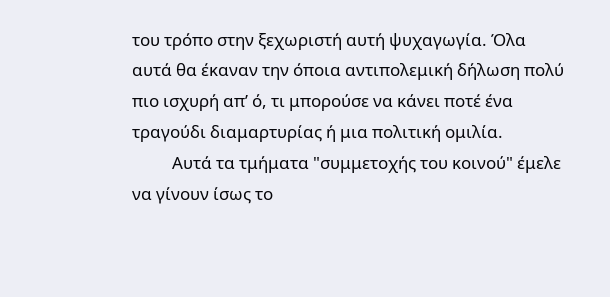του τρόπο στην ξεχωριστή αυτή ψυχαγωγία. Όλα αυτά θα έκαναν την όποια αντιπολεμική δήλωση πολύ πιο ισχυρή απ’ ό, τι μπορούσε να κάνει ποτέ ένα τραγούδι διαμαρτυρίας ή μια πολιτική ομιλία.
          Αυτά τα τμήματα "συμμετοχής του κοινού" έμελε να γίνουν ίσως το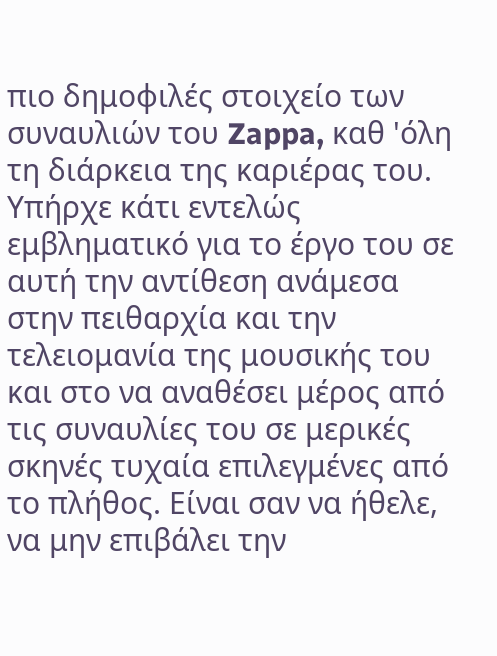πιο δημοφιλές στοιχείο των συναυλιών του Zappa, καθ 'όλη τη διάρκεια της καριέρας του. Υπήρχε κάτι εντελώς εμβληματικό για το έργο του σε αυτή την αντίθεση ανάμεσα στην πειθαρχία και την τελειομανία της μουσικής του και στο να αναθέσει μέρος από τις συναυλίες του σε μερικές σκηνές τυχαία επιλεγμένες από το πλήθος. Είναι σαν να ήθελε, να μην επιβάλει την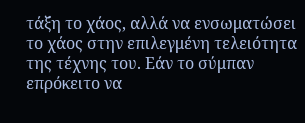τάξη το χάος, αλλά να ενσωματώσει το χάος στην επιλεγμένη τελειότητα της τέχνης του. Εάν το σύμπαν επρόκειτο να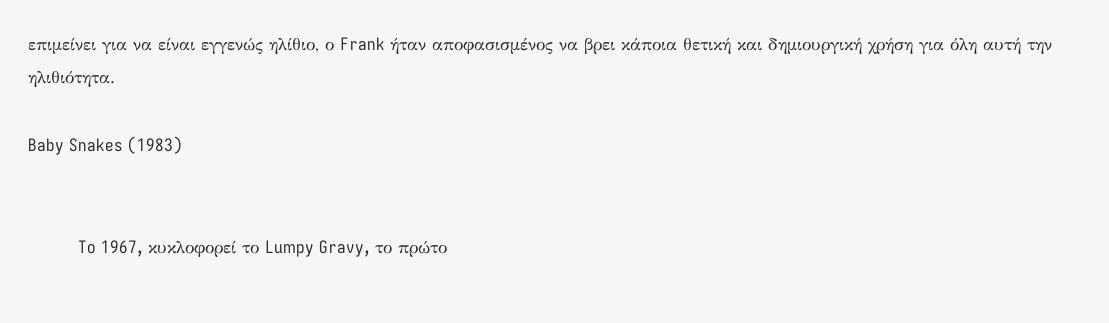επιμείνει για να είναι εγγενώς ηλίθιο, ο Frank ήταν αποφασισμένος να βρει κάποια θετική και δημιουργική χρήση για όλη αυτή την ηλιθιότητα.

Baby Snakes (1983)


          To 1967, κυκλοφορεί το Lumpy Gravy, το πρώτο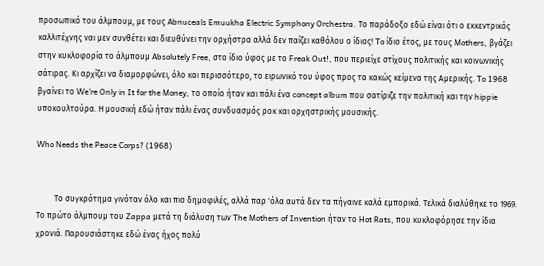προσωπικό του άλμπουμ, με τους Abnuceals Emuukha Electric Symphony Orchestra. Το παράδοξο εδώ είναι ότι ο εκκεντρικός καλλιτέχνης ναι μεν συνθέτει και διευθύνει την ορχήστρα αλλά δεν παίζει καθόλου ο ίδιος! To ίδιο έτος, με τους Mothers, βγάζει στην κυκλοφορία το άλμπουμ Absolutely Free, στο ίδιο ύφος με το Freak Out!, που περιείχε στίχους πολιτικής και κοινωνικής σάτιρας. Κι αρχίζει να διαμορφώνει, όλο και περισσότερο, το ειρωνικό του ύφος προς τα κακώς κείμενα της Αμερικής. To 1968 βγαίνει το We're Only in It for the Money, το οποίο ήταν και πάλι ένα concept album που σατίριζε την πολιτική και την hippie υποκουλτούρα. Η μουσική εδώ ήταν πάλι ένας συνδυασμός ροκ και ορχηστρικής μουσικής.

Who Needs the Peace Corps? (1968)


         Το συγκρότημα γινόταν όλο και πιο δημοφιλές, αλλά παρ 'όλα αυτά δεν τα πήγαινε καλά εμπορικά. Τελικά διαλύθηκε το 1969. Το πρώτο άλμπουμ του Zappa μετά τη διάλυση των The Mothers of Invention ήταν το Hot Rats, που κυκλοφόρησε την ίδια χρονιά. Παρουσιάστηκε εδώ ένας ήχος πολύ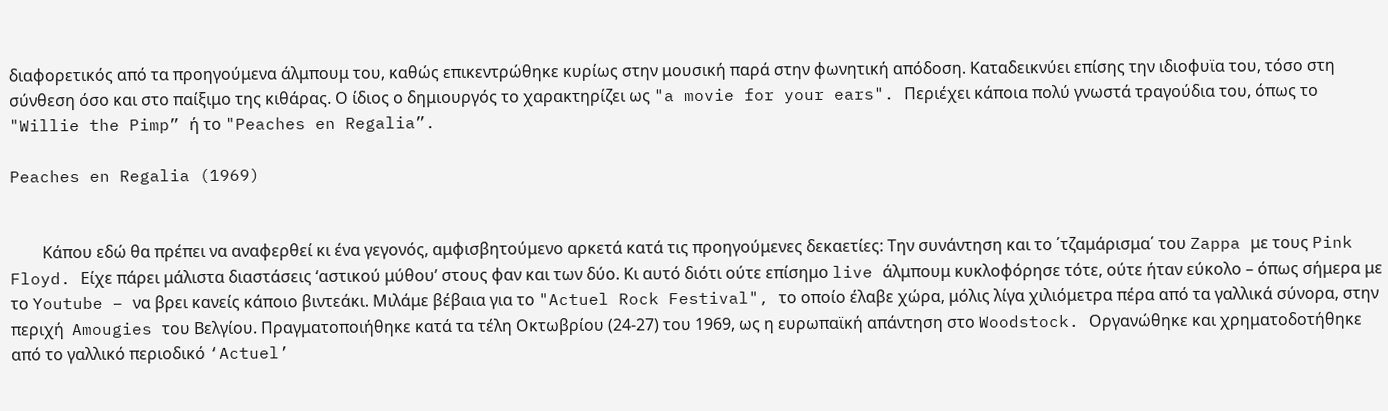διαφορετικός από τα προηγούμενα άλμπουμ του, καθώς επικεντρώθηκε κυρίως στην μουσική παρά στην φωνητική απόδοση. Καταδεικνύει επίσης την ιδιοφυϊα του, τόσο στη σύνθεση όσο και στο παίξιμο της κιθάρας. Ο ίδιος ο δημιουργός το χαρακτηρίζει ως "a movie for your ears". Περιέχει κάποια πολύ γνωστά τραγούδια του, όπως το "Willie the Pimp” ή το "Peaches en Regalia”.

Peaches en Regalia (1969)


        Κάπου εδώ θα πρέπει να αναφερθεί κι ένα γεγονός, αμφισβητούμενο αρκετά κατά τις προηγούμενες δεκαετίες: Την συνάντηση και το ΄τζαμάρισμα΄ του Zappa με τους Pink Floyd. Είχε πάρει μάλιστα διαστάσεις ‘αστικού μύθου’ στους φαν και των δύο. Κι αυτό διότι ούτε επίσημο live άλμπουμ κυκλοφόρησε τότε, ούτε ήταν εύκολο – όπως σήμερα με το Youtube – να βρει κανείς κάποιο βιντεάκι. Μιλάμε βέβαια για το "Actuel Rock Festival", το οποίο έλαβε χώρα, μόλις λίγα χιλιόμετρα πέρα από τα γαλλικά σύνορα, στην περιχή  Amougies του Βελγίου. Πραγματοποιήθηκε κατά τα τέλη Οκτωβρίου (24-27) του 1969, ως η ευρωπαϊκή απάντηση στο Woodstock. Οργανώθηκε και χρηματοδοτήθηκε από το γαλλικό περιοδικό ‘Actuel’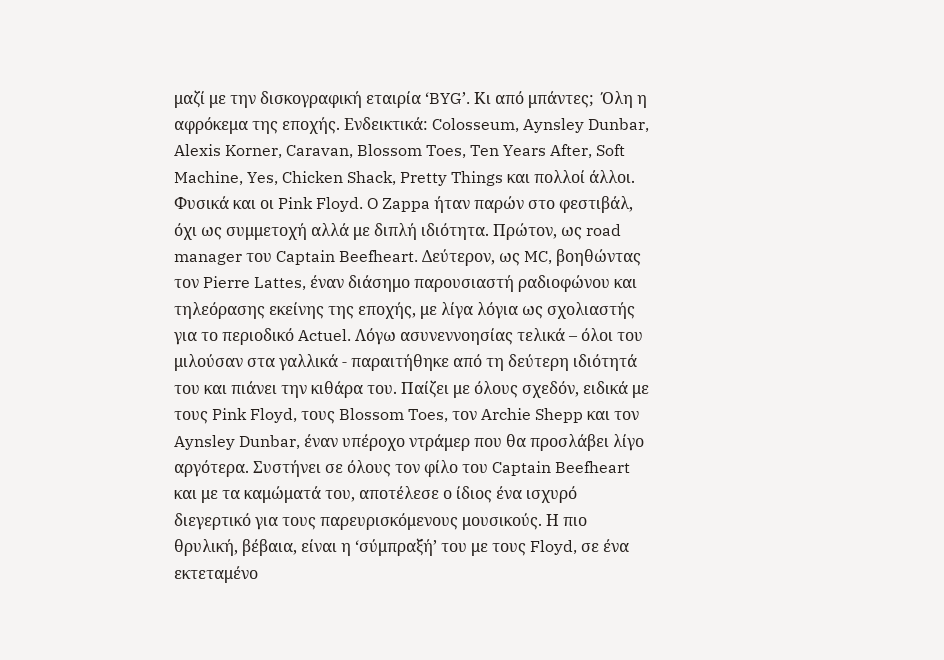μαζί με την δισκογραφική εταιρία ‘BYG’. Κι από μπάντες;  Όλη η αφρόκεμα της εποχής. Ενδεικτικά: Colosseum, Aynsley Dunbar, Alexis Korner, Caravan, Blossom Toes, Ten Years After, Soft Machine, Yes, Chicken Shack, Pretty Things και πολλοί άλλοι. Φυσικά και οι Pink Floyd. O Zappa ήταν παρών στο φεστιβάλ, όχι ως συμμετοχή αλλά με διπλή ιδιότητα. Πρώτον, ως road manager του Captain Beefheart. Δεύτερον, ως MC, βοηθώντας τον Pierre Lattes, έναν διάσημο παρουσιαστή ραδιοφώνου και τηλεόρασης εκείνης της εποχής, με λίγα λόγια ως σχολιαστής για το περιοδικό Actuel. Λόγω ασυνεννοησίας τελικά – όλοι του μιλούσαν στα γαλλικά - παραιτήθηκε από τη δεύτερη ιδιότητά του και πιάνει την κιθάρα του. Παίζει με όλους σχεδόν, ειδικά με τους Pink Floyd, τους Blossom Toes, τον Archie Shepp και τον Aynsley Dunbar, έναν υπέροχο ντράμερ που θα προσλάβει λίγο αργότερα. Συστήνει σε όλους τον φίλο του Captain Beefheart και με τα καμώματά του, αποτέλεσε ο ίδιος ένα ισχυρό διεγερτικό για τους παρευρισκόμενους μουσικούς. Η πιο θρυλική, βέβαια, είναι η ‘σύμπραξή’ του με τους Floyd, σε ένα εκτεταμένο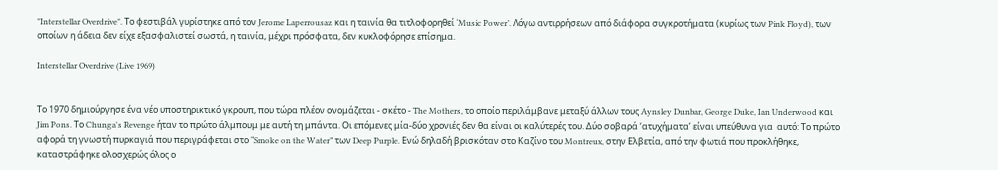"Interstellar Overdrive". Το φεστιβάλ γυρίστηκε από τον Jerome Laperrousaz και η ταινία θα τιτλοφορηθεί ‘Music Power’. Λόγω αντιρρήσεων από διάφορα συγκροτήματα (κυρίως των Pink Floyd), των οποίων η άδεια δεν είχε εξασφαλιστεί σωστά, η ταινία, μέχρι πρόσφατα, δεν κυκλοφόρησε επίσημα.

Interstellar Overdrive (Live 1969)


Το 1970 δημιούργησε ένα νέο υποστηρικτικό γκρουπ, που τώρα πλέον ονομάζεται - σκέτο - The Mothers, το οποίο περιλάμβανε μεταξύ άλλων τους Aynsley Dunbar, George Duke, Ian Underwood και Jim Pons. Το Chunga's Revenge ήταν το πρώτο άλμπουμ με αυτή τη μπάντα. Οι επόμενες μία-δύο χρονιές δεν θα είναι οι καλύτερές του. Δύο σοβαρά ‘ατυχήματα’ είναι υπεύθυνα για  αυτό: Το πρώτο αφορά τη γνωστή πυρκαγιά που περιγράφεται στο “Smoke on the Water” των Deep Purple. Ενώ δηλαδή βρισκόταν στο Καζίνο του Montreux, στην Ελβετία, από την φωτιά που προκλήθηκε, καταστράφηκε ολοσχερώς όλος ο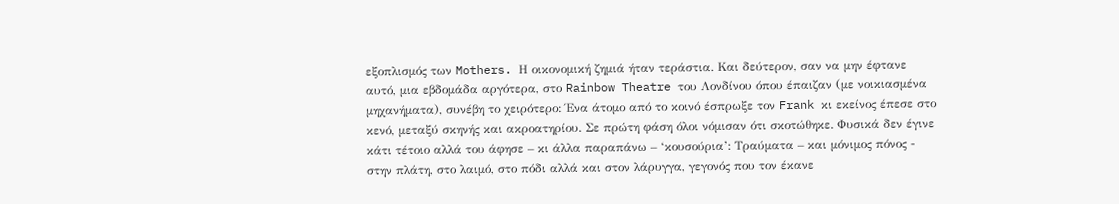εξοπλισμός των Mothers. Η οικονομική ζημιά ήταν τεράστια. Και δεύτερον, σαν να μην έφτανε αυτό, μια εβδομάδα αργότερα, στο Rainbow Theatre του Λονδίνου όπου έπαιζαν (με νοικιασμένα μηχανήματα), συνέβη το χειρότερο: Ένα άτομο από το κοινό έσπρωξε τον Frank κι εκείνος έπεσε στο κενό, μεταξύ σκηνής και ακροατηρίου. Σε πρώτη φάση όλοι νόμισαν ότι σκοτώθηκε. Φυσικά δεν έγινε κάτι τέτοιο αλλά του άφησε – κι άλλα παραπάνω – ‘κουσούρια’: Τραύματα – και μόνιμος πόνος - στην πλάτη, στο λαιμό, στο πόδι αλλά και στον λάρυγγα, γεγονός που τον έκανε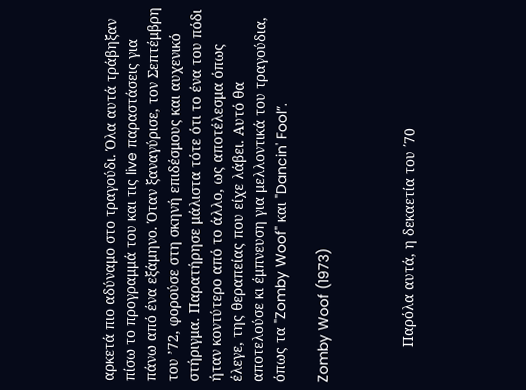αρκετά πιο αδύναμο στο τραγούδι. Όλα αυτά τράβηξαν πίσω το προγραμμά του και τις live παραστάσεις για πάνω από ένα εξάμηνο. Όταν ξαναγύρισε, τον Σεπτέμβρη του ’72, φορούσε στη σκηνή επιδέσμους και αυχενικό στήριγμα. Παρατήρησε μάλιστα τότε ότι το ένα του πόδι ήταν κοντύτερο από το άλλο, ως αποτέλεσμα όπως έλεγε, της θεραπείας που είχε λάβει. Αυτό θα αποτελούσε κι έμπνευση για μελλοντικά του τραγούδια, όπως τα "Zomby Woof" και "Dancin' Fool”.

Zomby Woof (1973)



         Παρόλα αυτά, η δεκαετία του ΄70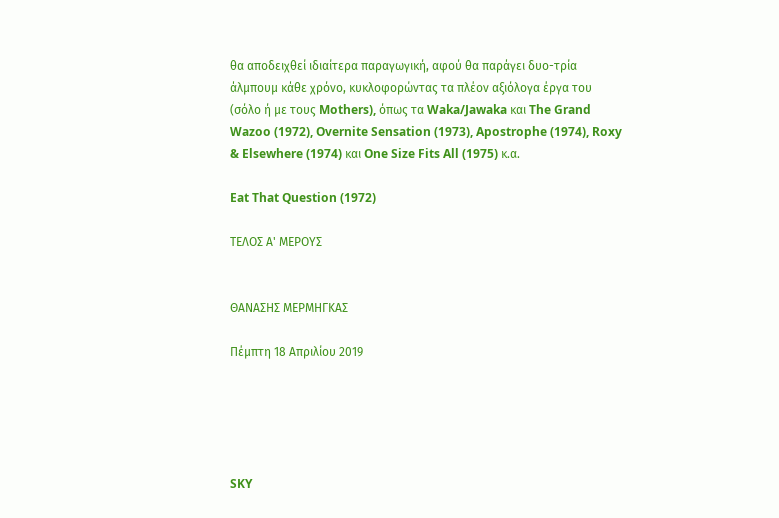θα αποδειχθεί ιδιαίτερα παραγωγική, αφού θα παράγει δυο-τρία άλμπουμ κάθε χρόνο, κυκλοφορώντας τα πλέον αξιόλογα έργα του (σόλο ή με τους Mothers), όπως τα Waka/Jawaka και The Grand Wazoo (1972), Overnite Sensation (1973), Apostrophe (1974), Roxy & Elsewhere (1974) και One Size Fits All (1975) κ.α.

Eat That Question (1972)

ΤΕΛΟΣ Α' ΜΕΡΟΥΣ


ΘΑΝΑΣΗΣ ΜΕΡΜΗΓΚΑΣ

Πέμπτη 18 Απριλίου 2019





SKY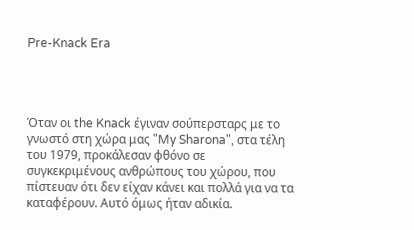Pre-Knack Era




Όταν οι the Knack έγιναν σούπερσταρς με το γνωστό στη χώρα μας "My Sharona", στα τέλη του 1979, προκάλεσαν φθόνο σε συγκεκριμένους ανθρώπους του χώρου, που πίστευαν ότι δεν είχαν κάνει και πολλά για να τα καταφέρουν. Αυτό όμως ήταν αδικία.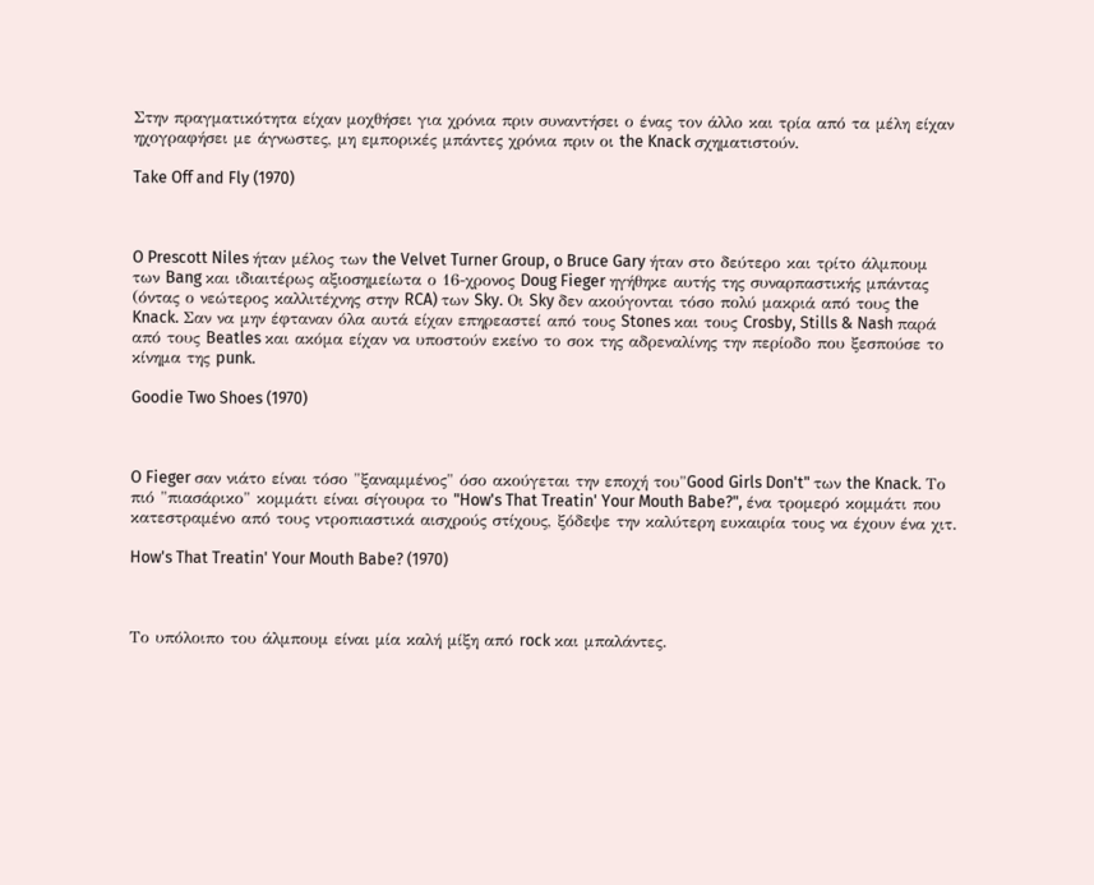Στην πραγματικότητα είχαν μοχθήσει για χρόνια πριν συναντήσει ο ένας τον άλλο και τρία από τα μέλη είχαν ηχογραφήσει με άγνωστες, μη εμπορικές μπάντες χρόνια πριν οι the Knack σχηματιστούν.

Take Off and Fly (1970)



O Prescott Niles ήταν μέλος των the Velvet Turner Group, o Bruce Gary ήταν στο δεύτερο και τρίτο άλμπουμ των Bang και ιδιαιτέρως αξιοσημείωτα ο 16-χρονος Doug Fieger ηγήθηκε αυτής της συναρπαστικής μπάντας (όντας ο νεώτερος καλλιτέχνης στην RCA) των Sky. Oι Sky δεν ακούγονται τόσο πολύ μακριά από τους the Knack. Σαν να μην έφταναν όλα αυτά είχαν επηρεαστεί από τους Stones και τους Crosby, Stills & Nash παρά από τους Beatles και ακόμα είχαν να υποστούν εκείνο το σοκ της αδρεναλίνης την περίοδο που ξεσπούσε το κίνημα της punk.

Goodie Two Shoes (1970)



O Fieger σαν νιάτο είναι τόσο "ξαναμμένος" όσο ακούγεται την εποχή του"Good Girls Don't" των the Knack. Το πιό "πιασάρικο" κομμάτι είναι σίγουρα το "How's That Treatin' Your Mouth Babe?", ένα τρομερό κομμάτι που κατεστραμένο από τους ντροπιαστικά αισχρούς στίχους, ξόδεψε την καλύτερη ευκαιρία τους να έχουν ένα χιτ.

How's That Treatin' Your Mouth Babe? (1970)



Το υπόλοιπο του άλμπουμ είναι μία καλή μίξη από rock και μπαλάντες.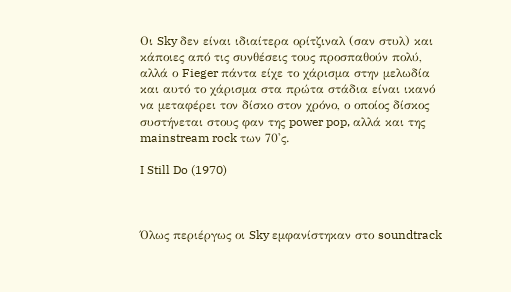Οι Sky δεν είναι ιδιαίτερα ορίτζιναλ (σαν στυλ) και κάποιες από τις συνθέσεις τους προσπαθούν πολύ, αλλά ο Fieger πάντα είχε το χάρισμα στην μελωδία και αυτό το χάρισμα στα πρώτα στάδια είναι ικανό να μεταφέρει τον δίσκο στον χρόνο, ο οποίος δίσκος συστήνεται στους φαν της power pop, αλλά και της mainstream rock των 70'ς.

I Still Do (1970)



Όλως περιέργως οι Sky εμφανίστηκαν στο soundtrack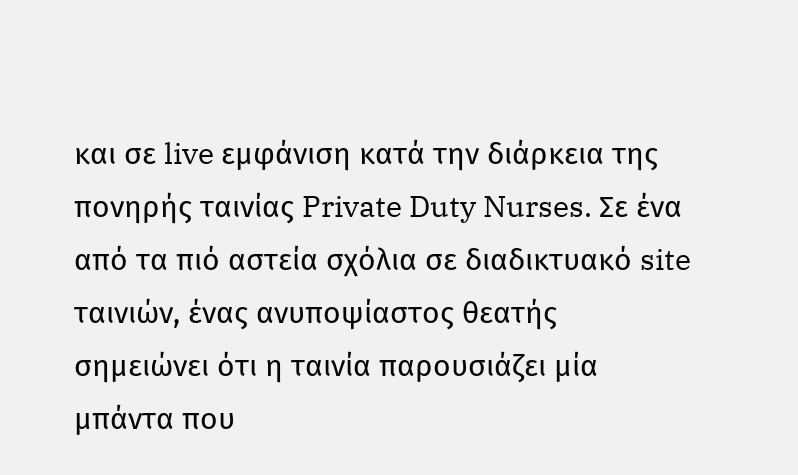και σε live εμφάνιση κατά την διάρκεια της πονηρής ταινίας Private Duty Nurses. Σε ένα από τα πιό αστεία σχόλια σε διαδικτυακό site ταινιών, ένας ανυποψίαστος θεατής σημειώνει ότι η ταινία παρουσιάζει μία μπάντα που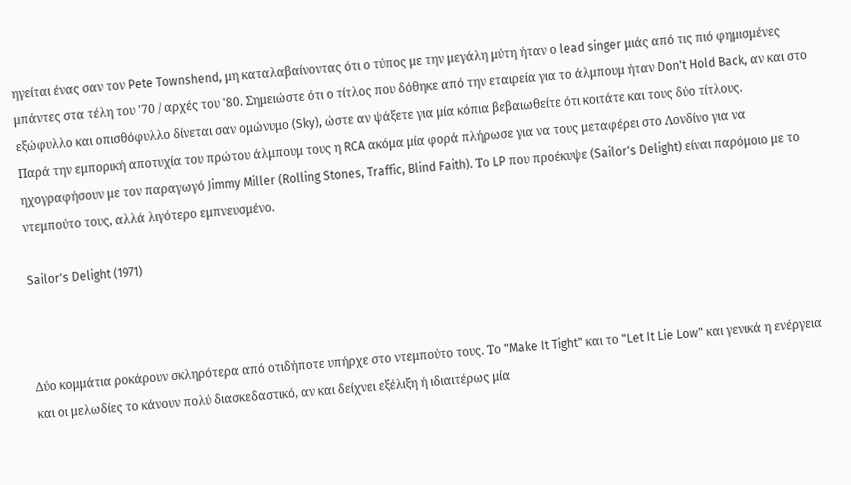ηγείται ένας σαν τον Pete Townshend, μη καταλαβαίνοντας ότι ο τύπος με την μεγάλη μύτη ήταν ο lead singer μιάς από τις πιό φημισμένες μπάντες στα τέλη του '70 / αρχές του '80. Σημειώστε ότι ο τίτλος που δόθηκε από την εταιρεία για το άλμπουμ ήταν Don't Hold Back, αν και στο εξώφυλλο και οπισθόφυλλο δίνεται σαν ομώνυμο (Sky), ώστε αν ψάξετε για μία κόπια βεβαιωθείτε ότι κοιτάτε και τους δύο τίτλους.
Παρά την εμπορική αποτυχία του πρώτου άλμπουμ τους η RCA ακόμα μία φορά πλήρωσε για να τους μεταφέρει στο Λονδίνο για να ηχογραφήσουν με τον παραγωγό Jimmy Miller (Rolling Stones, Traffic, Blind Faith). Το LP που προέκυψε (Sailor's Delight) είναι παρόμοιο με το ντεμπούτο τους, αλλά λιγότερο εμπνευσμένο.

Sailor's Delight (1971)



Δύο κομμάτια ροκάρουν σκληρότερα από οτιδήποτε υπήρχε στο ντεμπούτο τους. Το "Make It Tight" και το "Let It Lie Low" και γενικά η ενέργεια και οι μελωδίες το κάνουν πολύ διασκεδαστικό, αν και δείχνει εξέλιξη ή ιδιαιτέρως μία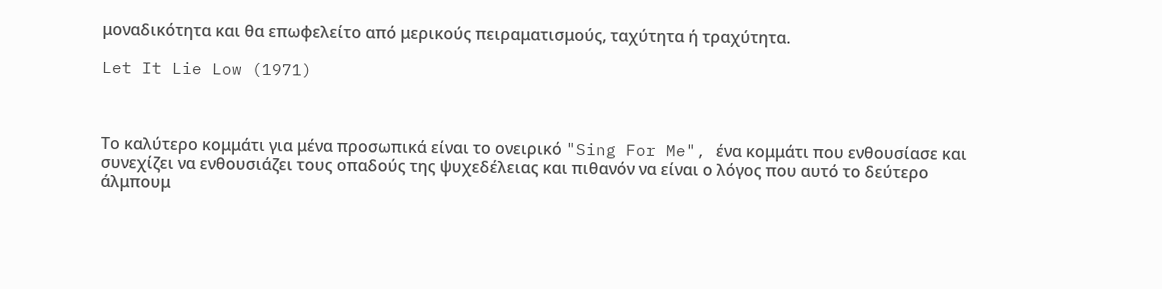μοναδικότητα και θα επωφελείτο από μερικούς πειραματισμούς, ταχύτητα ή τραχύτητα.

Let It Lie Low (1971)



Το καλύτερο κομμάτι για μένα προσωπικά είναι το ονειρικό "Sing For Me", ένα κομμάτι που ενθουσίασε και συνεχίζει να ενθουσιάζει τους οπαδούς της ψυχεδέλειας και πιθανόν να είναι ο λόγος που αυτό το δεύτερο άλμπουμ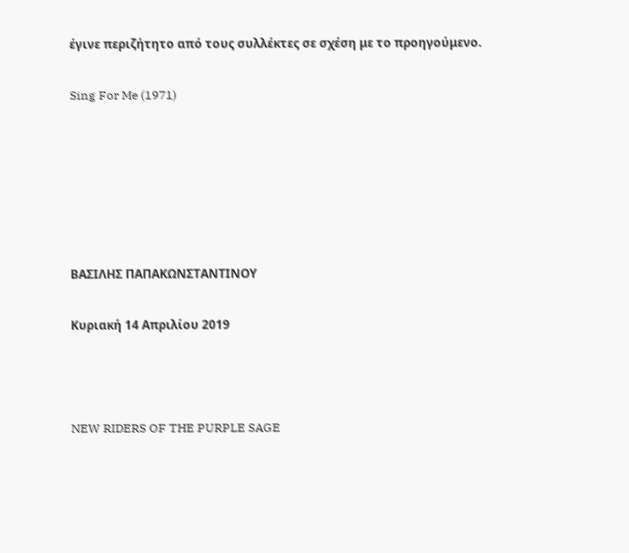έγινε περιζήτητο από τους συλλέκτες σε σχέση με το προηγούμενο.

Sing For Me (1971)






ΒΑΣΙΛΗΣ ΠΑΠΑΚΩΝΣΤΑΝΤΙΝΟΥ

Κυριακή 14 Απριλίου 2019



NEW RIDERS OF THE PURPLE SAGE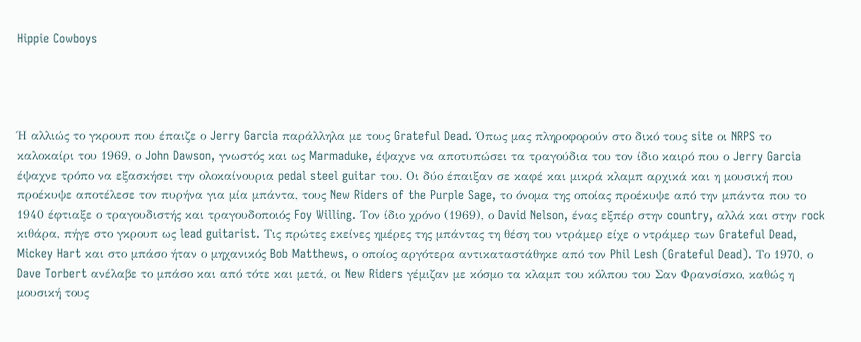Hippie Cowboys




Ή αλλιώς το γκρουπ που έπαιζε ο Jerry Garcia παράλληλα με τους Grateful Dead. Όπως μας πληροφορούν στο δικό τους site οι NRPS το καλοκαίρι του 1969, ο John Dawson, γνωστός και ως Marmaduke, έψαχνε να αποτυπώσει τα τραγούδια του τον ίδιο καιρό που ο Jerry Garcia έψαχνε τρόπο να εξασκήσει την ολοκαίνουρια pedal steel guitar του. Οι δύο έπαιξαν σε καφέ και μικρά κλαμπ αρχικά και η μουσική που προέκυψε αποτέλεσε τον πυρήνα για μία μπάντα, τους New Riders of the Purple Sage, το όνομα της οποίας προέκυψε από την μπάντα που το 1940 έφτιαξε ο τραγουδιστής και τραγουδοποιός Foy Willing. Τον ίδιο χρόνο (1969), ο David Nelson, ένας εξπέρ στην country, αλλά και στην rock κιθάρα, πήγε στο γκρουπ ως lead guitarist. Τις πρώτες εκείνες ημέρες της μπάντας τη θέση του ντράμερ είχε ο ντράμερ των Grateful Dead, Mickey Hart και στο μπάσο ήταν ο μηχανικός Bob Matthews, ο οποίος αργότερα αντικαταστάθηκε από τον Phil Lesh (Grateful Dead). Το 1970, ο Dave Torbert ανέλαβε το μπάσο και από τότε και μετά, οι New Riders γέμιζαν με κόσμο τα κλαμπ του κόλπου του Σαν Φρανσίσκο, καθώς η μουσική τους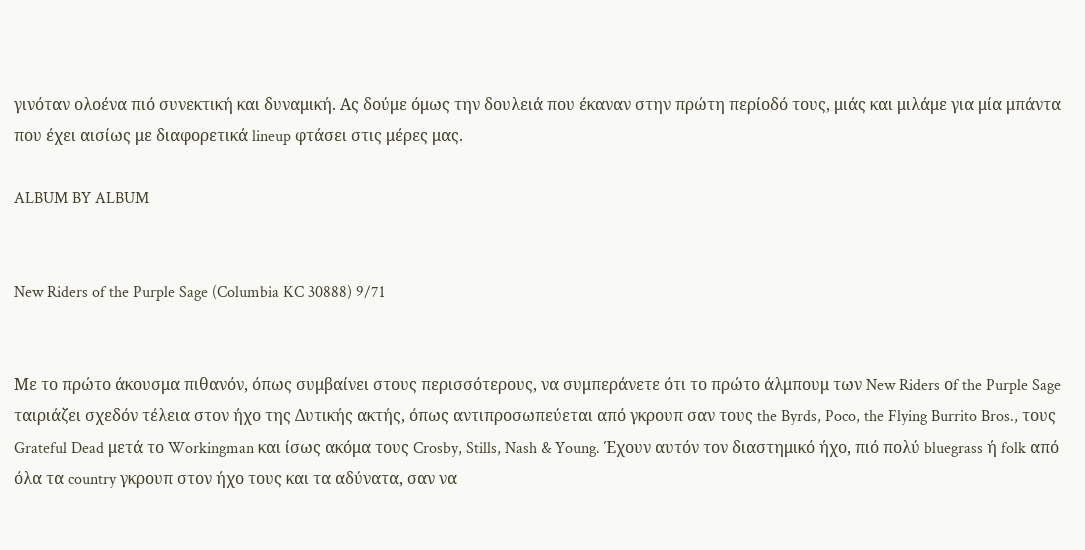γινόταν ολοένα πιό συνεκτική και δυναμική. Ας δούμε όμως την δουλειά που έκαναν στην πρώτη περίοδό τους, μιάς και μιλάμε για μία μπάντα που έχει αισίως με διαφορετικά lineup φτάσει στις μέρες μας.

ALBUM BY ALBUM


New Riders of the Purple Sage (Columbia KC 30888) 9/71


Με το πρώτο άκουσμα πιθανόν, όπως συμβαίνει στους περισσότερους, να συμπεράνετε ότι το πρώτο άλμπουμ των New Riders οf the Purple Sage ταιριάζει σχεδόν τέλεια στον ήχο της Δυτικής ακτής, όπως αντιπροσωπεύεται από γκρουπ σαν τους the Byrds, Poco, the Flying Burrito Bros., τους Grateful Dead μετά το Workingman και ίσως ακόμα τους Crosby, Stills, Nash & Young. Έχουν αυτόν τον διαστημικό ήχο, πιό πολύ bluegrass ή folk από όλα τα country γκρουπ στον ήχο τους και τα αδύνατα, σαν να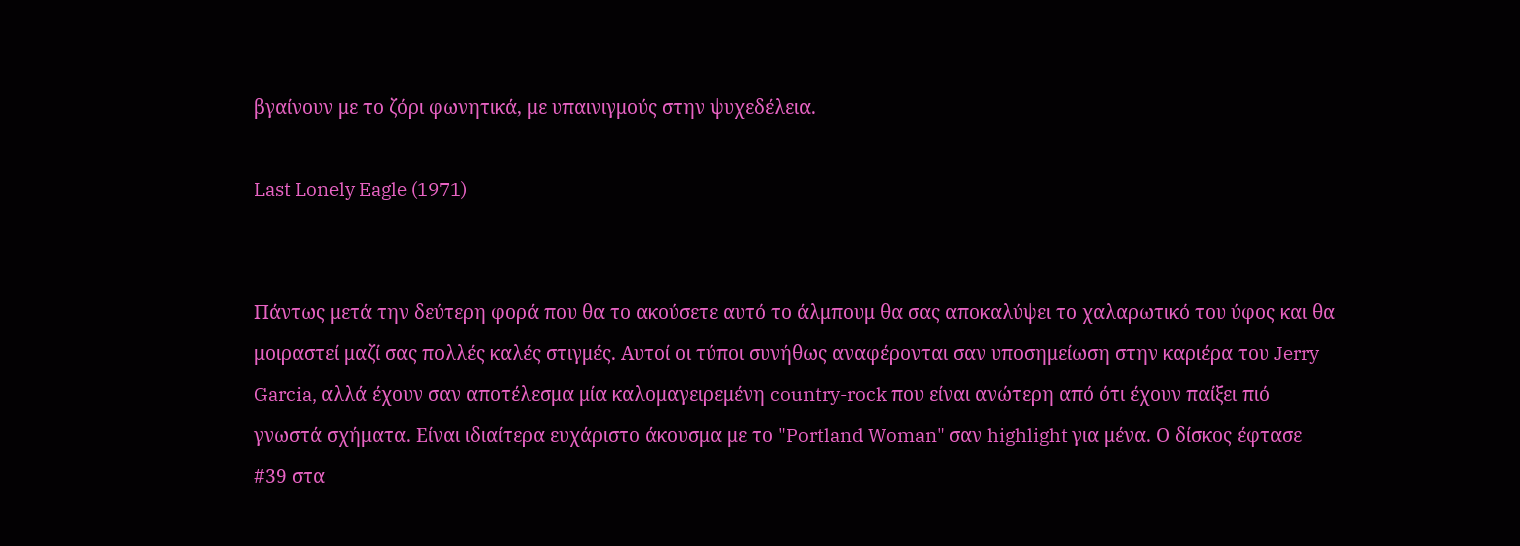βγαίνουν με το ζόρι φωνητικά, με υπαινιγμούς στην ψυχεδέλεια.

Last Lonely Eagle (1971)


Πάντως μετά την δεύτερη φορά που θα το ακούσετε αυτό το άλμπουμ θα σας αποκαλύψει το χαλαρωτικό του ύφος και θα μοιραστεί μαζί σας πολλές καλές στιγμές. Αυτοί οι τύποι συνήθως αναφέρονται σαν υποσημείωση στην καριέρα του Jerry Garcia, αλλά έχουν σαν αποτέλεσμα μία καλομαγειρεμένη country-rock που είναι ανώτερη από ότι έχουν παίξει πιό γνωστά σχήματα. Είναι ιδιαίτερα ευχάριστο άκουσμα με το "Portland Woman" σαν highlight για μένα. Ο δίσκος έφτασε #39 στα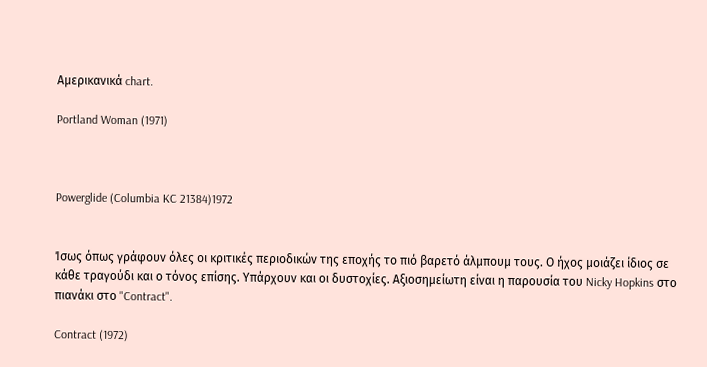Αμερικανικά chart.

Portland Woman (1971)



Powerglide (Columbia KC 21384)1972


Ίσως όπως γράφουν όλες οι κριτικές περιοδικών της εποχής το πιό βαρετό άλμπουμ τους. Ο ήχος μοιάζει ίδιος σε κάθε τραγούδι και ο τόνος επίσης. Υπάρχουν και οι δυστοχίες. Αξιοσημείωτη είναι η παρουσία του Nicky Hopkins στο πιανάκι στο "Contract".

Contract (1972)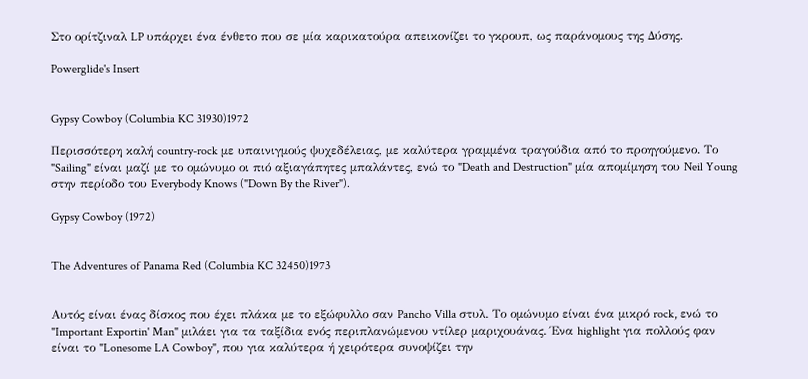Στο ορίτζιναλ LP υπάρχει ένα ένθετο που σε μία καρικατούρα απεικονίζει το γκρουπ, ως παράνομους της Δύσης.

Powerglide's Insert


Gypsy Cowboy (Columbia KC 31930)1972

Περισσότερη καλή country-rock με υπαινιγμούς ψυχεδέλειας, με καλύτερα γραμμένα τραγούδια από το προηγούμενο. Το "Sailing" είναι μαζί με το ομώνυμο οι πιό αξιαγάπητες μπαλάντες, ενώ το "Death and Destruction" μία απομίμηση του Neil Young στην περίοδο του Everybody Knows ("Down By the River").

Gypsy Cowboy (1972)


The Adventures of Panama Red (Columbia KC 32450)1973


Αυτός είναι ένας δίσκος που έχει πλάκα με το εξώφυλλο σαν Pancho Villa στυλ. Το ομώνυμο είναι ένα μικρό rock, ενώ το "Important Exportin' Man" μιλάει για τα ταξίδια ενός περιπλανώμενου ντίλερ μαριχουάνας. Ένα highlight για πολλούς φαν είναι το "Lonesome LA Cowboy", που για καλύτερα ή χειρότερα συνοψίζει την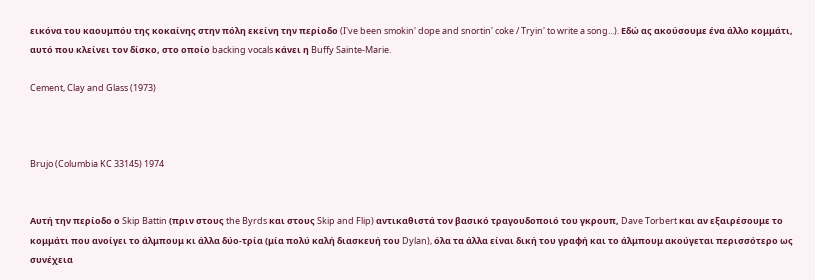εικόνα του καουμπόυ της κοκαίνης στην πόλη εκείνη την περίοδο (I've been smokin' dope and snortin' coke / Tryin' to write a song...). Εδώ ας ακούσουμε ένα άλλο κομμάτι, αυτό που κλείνει τον δίσκο, στο οποίο backing vocals κάνει η Buffy Sainte-Marie.

Cement, Clay and Glass (1973)



Brujo (Columbia KC 33145) 1974


Αυτή την περίοδο ο Skip Battin (πριν στους the Byrds και στους Skip and Flip) αντικαθιστά τον βασικό τραγουδοποιό του γκρουπ, Dave Torbert και αν εξαιρέσουμε το κομμάτι που ανοίγει το άλμπουμ κι άλλα δύο-τρία (μία πολύ καλή διασκευή του Dylan), όλα τα άλλα είναι δική του γραφή και το άλμπουμ ακούγεται περισσότερο ως συνέχεια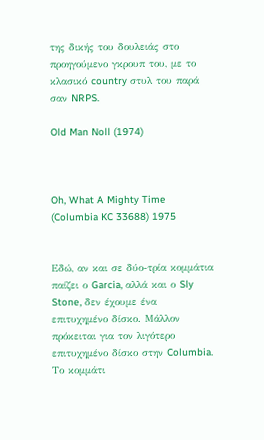της δικής του δουλειάς στο προηγούμενο γκρουπ του, με το κλασικό country στυλ του παρά σαν NRPS.

Old Man Noll (1974)



Oh, What A Mighty Time (Columbia KC 33688) 1975


Εδώ, αν και σε δύο-τρία κομμάτια παίζει ο Garcia, αλλά και ο Sly Stone, δεν έχουμε ένα επιτυχημένο δίσκο. Μάλλον πρόκειται για τον λιγότερο επιτυχημένο δίσκο στην Columbia. Το κομμάτι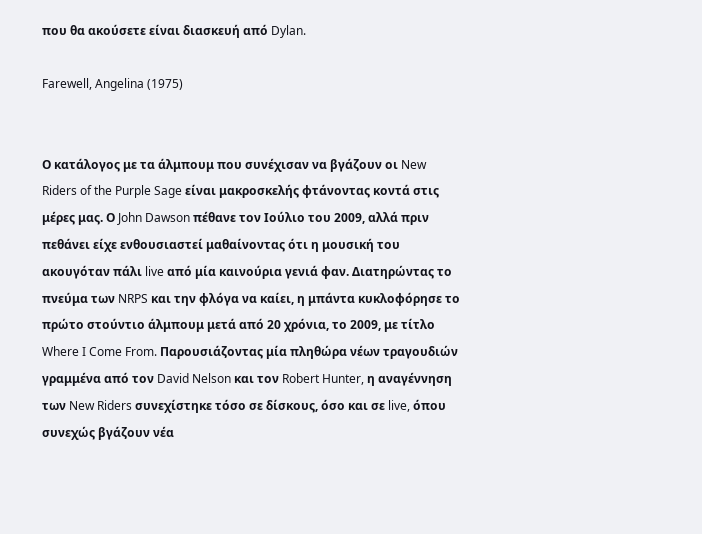που θα ακούσετε είναι διασκευή από Dylan.

Farewell, Angelina (1975)


Ο κατάλογος με τα άλμπουμ που συνέχισαν να βγάζουν οι New Riders of the Purple Sage είναι μακροσκελής φτάνοντας κοντά στις μέρες μας. Ο John Dawson πέθανε τον Ιούλιο του 2009, αλλά πριν πεθάνει είχε ενθουσιαστεί μαθαίνοντας ότι η μουσική του ακουγόταν πάλι live από μία καινούρια γενιά φαν. Διατηρώντας το πνεύμα των NRPS και την φλόγα να καίει, η μπάντα κυκλοφόρησε το πρώτο στούντιο άλμπουμ μετά από 20 χρόνια, το 2009, με τίτλο Where I Come From. Παρουσιάζοντας μία πληθώρα νέων τραγουδιών γραμμένα από τον David Nelson και τον Robert Hunter, η αναγέννηση των New Riders συνεχίστηκε τόσο σε δίσκους, όσο και σε live, όπου συνεχώς βγάζουν νέα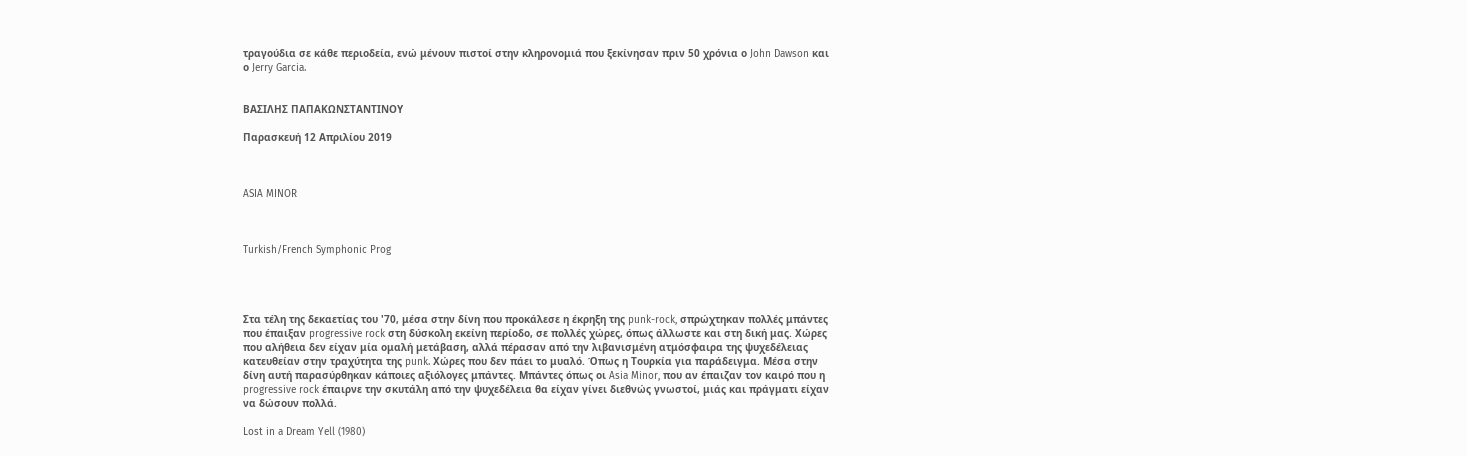τραγούδια σε κάθε περιοδεία, ενώ μένουν πιστοί στην κληρονομιά που ξεκίνησαν πριν 50 χρόνια ο John Dawson και ο Jerry Garcia.


ΒΑΣΙΛΗΣ ΠΑΠΑΚΩΝΣΤΑΝΤΙΝΟΥ

Παρασκευή 12 Απριλίου 2019



ASIA MINOR



Turkish/French Symphonic Prog




Στα τέλη της δεκαετίας του '70, μέσα στην δίνη που προκάλεσε η έκρηξη της punk-rock, σπρώχτηκαν πολλές μπάντες που έπαιξαν progressive rock στη δύσκολη εκείνη περίοδο, σε πολλές χώρες, όπως άλλωστε και στη δική μας. Χώρες που αλήθεια δεν είχαν μία ομαλή μετάβαση, αλλά πέρασαν από την λιβανισμένη ατμόσφαιρα της ψυχεδέλειας κατευθείαν στην τραχύτητα της punk. Χώρες που δεν πάει το μυαλό. Όπως η Τουρκία για παράδειγμα. Μέσα στην δίνη αυτή παρασύρθηκαν κάποιες αξιόλογες μπάντες. Μπάντες όπως οι Asia Minor, που αν έπαιζαν τον καιρό που η progressive rock έπαιρνε την σκυτάλη από την ψυχεδέλεια θα είχαν γίνει διεθνώς γνωστοί, μιάς και πράγματι είχαν να δώσουν πολλά.

Lost in a Dream Yell (1980)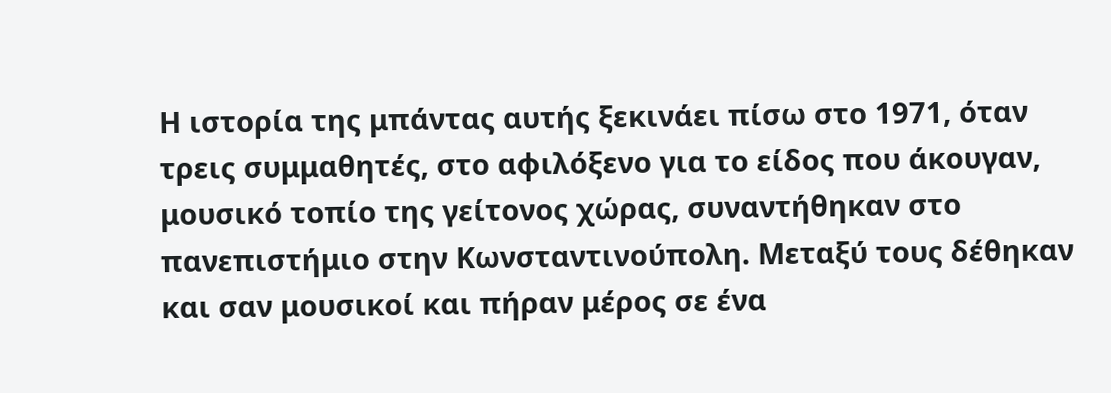Η ιστορία της μπάντας αυτής ξεκινάει πίσω στο 1971, όταν τρεις συμμαθητές, στο αφιλόξενο για το είδος που άκουγαν, μουσικό τοπίο της γείτονος χώρας, συναντήθηκαν στο πανεπιστήμιο στην Κωνσταντινούπολη. Μεταξύ τους δέθηκαν και σαν μουσικοί και πήραν μέρος σε ένα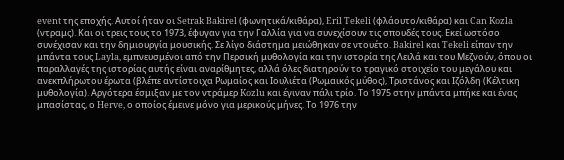event της εποχής. Αυτοί ήταν οι Setrak Bakirel (φωνητικά/κιθάρα), Eril Tekeli (φλάουτο/κιθάρα) και Can Kozla (ντραμς). Και οι τρεις τους το 1973, έφυγαν για την Γαλλία για να συνεχίσουν τις σπουδές τους. Εκεί ωστόσο συνέχισαν και την δημιουργία μουσικής. Σε λίγο διάστημα μειώθηκαν σε ντουέτο. Bakirel και Tekeli είπαν την μπάντα τους Layla, εμπνευσμένοι από την Περσική μυθολογία και την ιστορία της Λειλά και του Μεζνούν, όπου οι παραλλαγές της ιστορίας αυτής είναι αναρίθμητες, αλλά όλες διατηρούν το τραγικό στοιχείο του μεγάλου και ανεκπλήρωτου έρωτα (βλέπε αντίστοιχα Ρωμαίος και Ιουλιέτα (Ρωμαικός μύθος), Τριστάνος και Ιζόλδη (Κέλτικη μυθολογία). Αργότερα έσμιξαν με τον ντράμερ Kozlu και έγιναν πάλι τρίο. Το 1975 στην μπάντα μπήκε και ένας μπασίστας, ο Herve, ο οποίος έμεινε μόνο για μερικούς μήνες. Το 1976 την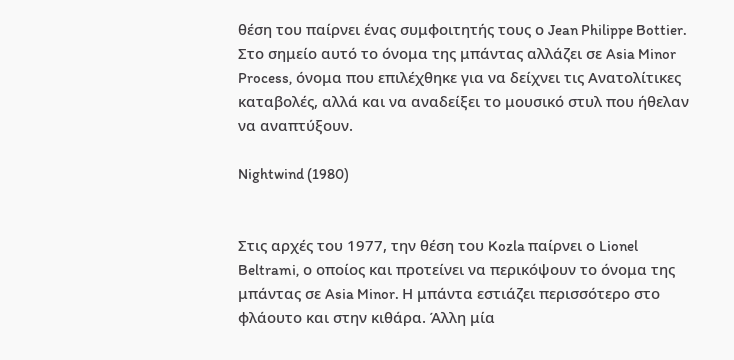θέση του παίρνει ένας συμφοιτητής τους ο Jean Philippe Bottier. Στο σημείο αυτό το όνομα της μπάντας αλλάζει σε Asia Minor Process, όνομα που επιλέχθηκε για να δείχνει τις Ανατολίτικες καταβολές, αλλά και να αναδείξει το μουσικό στυλ που ήθελαν να αναπτύξουν.

Nightwind (1980)


Στις αρχές του 1977, την θέση του Kozla παίρνει ο Lionel Beltrami, ο οποίος και προτείνει να περικόψουν το όνομα της μπάντας σε Asia Minor. Η μπάντα εστιάζει περισσότερο στο φλάουτο και στην κιθάρα. Άλλη μία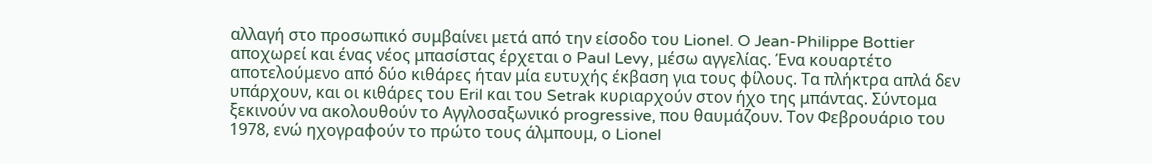αλλαγή στο προσωπικό συμβαίνει μετά από την είσοδο του Lionel. O Jean-Philippe Bottier αποχωρεί και ένας νέος μπασίστας έρχεται ο Paul Levy, μέσω αγγελίας. Ένα κουαρτέτο αποτελούμενο από δύο κιθάρες ήταν μία ευτυχής έκβαση για τους φίλους. Τα πλήκτρα απλά δεν υπάρχουν, και οι κιθάρες του Eril και του Setrak κυριαρχούν στον ήχο της μπάντας. Σύντομα ξεκινούν να ακολουθούν το Αγγλοσαξωνικό progressive, που θαυμάζουν. Τον Φεβρουάριο του 1978, ενώ ηχογραφούν το πρώτο τους άλμπουμ, ο Lionel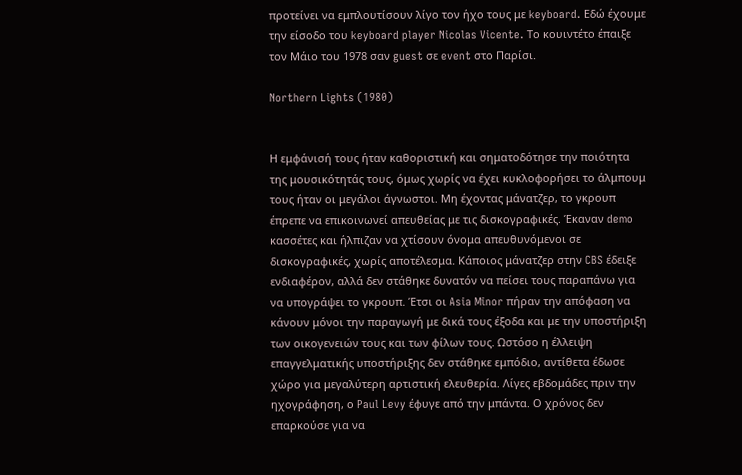προτείνει να εμπλουτίσουν λίγο τον ήχο τους με keyboard. Εδώ έχουμε την είσοδο του keyboard player Nicolas Vicente. Το κουιντέτο έπαιξε τον Μάιο του 1978 σαν guest σε event στο Παρίσι.

Northern Lights (1980)


Η εμφάνισή τους ήταν καθοριστική και σηματοδότησε την ποιότητα της μουσικότητάς τους, όμως χωρίς να έχει κυκλοφορήσει το άλμπουμ τους ήταν οι μεγάλοι άγνωστοι. Μη έχοντας μάνατζερ, το γκρουπ έπρεπε να επικοινωνεί απευθείας με τις δισκογραφικές. Έκαναν demo κασσέτες και ήλπιζαν να χτίσουν όνομα απευθυνόμενοι σε δισκογραφικές, χωρίς αποτέλεσμα. Κάποιος μάνατζερ στην CBS έδειξε ενδιαφέρον, αλλά δεν στάθηκε δυνατόν να πείσει τους παραπάνω για να υπογράψει το γκρουπ. Έτσι οι Asia Minor πήραν την απόφαση να κάνουν μόνοι την παραγωγή με δικά τους έξοδα και με την υποστήριξη των οικογενειών τους και των φίλων τους. Ωστόσο η έλλειψη επαγγελματικής υποστήριξης δεν στάθηκε εμπόδιο, αντίθετα έδωσε χώρο για μεγαλύτερη αρτιστική ελευθερία. Λίγες εβδομάδες πριν την ηχογράφηση, ο Paul Levy έφυγε από την μπάντα. Ο χρόνος δεν επαρκούσε για να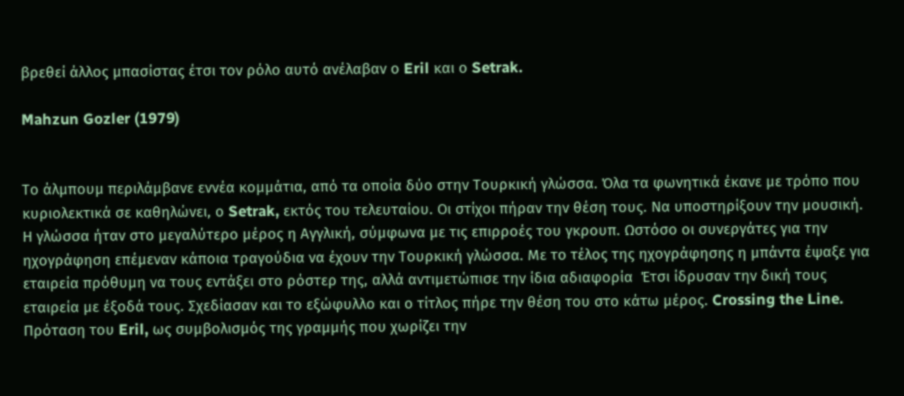βρεθεί άλλος μπασίστας έτσι τον ρόλο αυτό ανέλαβαν ο Eril και ο Setrak.

Mahzun Gozler (1979)


Το άλμπουμ περιλάμβανε εννέα κομμάτια, από τα οποία δύο στην Τουρκική γλώσσα. Όλα τα φωνητικά έκανε με τρόπο που κυριολεκτικά σε καθηλώνει, ο Setrak, εκτός του τελευταίου. Οι στίχοι πήραν την θέση τους. Να υποστηρίξουν την μουσική. Η γλώσσα ήταν στο μεγαλύτερο μέρος η Αγγλική, σύμφωνα με τις επιρροές του γκρουπ. Ωστόσο οι συνεργάτες για την ηχογράφηση επέμεναν κάποια τραγούδια να έχουν την Τουρκική γλώσσα. Με το τέλος της ηχογράφησης η μπάντα έψαξε για εταιρεία πρόθυμη να τους εντάξει στο ρόστερ της, αλλά αντιμετώπισε την ίδια αδιαφορία  Έτσι ίδρυσαν την δική τους εταιρεία με έξοδά τους. Σχεδίασαν και το εξώφυλλο και ο τίτλος πήρε την θέση του στο κάτω μέρος. Crossing the Line. Πρόταση του Eril, ως συμβολισμός της γραμμής που χωρίζει την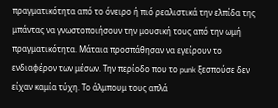πραγματικότητα από το όνειρο ή πιό ρεαλιστικά την ελπίδα της μπάντας να γνωστοποιήσουν την μουσική τους από την ωμή πραγματικότητα. Μάταια προσπάθησαν να εγείρουν το ενδιαφέρον των μέσων. Την περίοδο που το punk ξεσπούσε δεν είχαν καμία τύχη. Το άλμπουμ τους απλά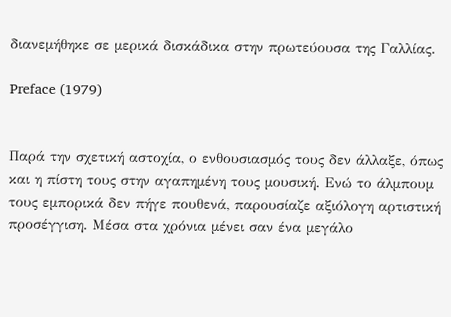διανεμήθηκε σε μερικά δισκάδικα στην πρωτεύουσα της Γαλλίας.

Preface (1979)


Παρά την σχετική αστοχία, ο ενθουσιασμός τους δεν άλλαξε, όπως και η πίστη τους στην αγαπημένη τους μουσική. Ενώ το άλμπουμ τους εμπορικά δεν πήγε πουθενά, παρουσίαζε αξιόλογη αρτιστική προσέγγιση. Μέσα στα χρόνια μένει σαν ένα μεγάλο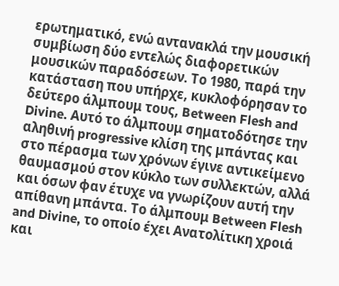ερωτηματικό, ενώ αντανακλά την μουσική συμβίωση δύο εντελώς διαφορετικών μουσικών παραδόσεων. Tο 1980, παρά την κατάσταση που υπήρχε, κυκλοφόρησαν το δεύτερο άλμπουμ τους, Between Flesh and Divine. Αυτό το άλμπουμ σηματοδότησε την αληθινή progressive κλίση της μπάντας και στο πέρασμα των χρόνων έγινε αντικείμενο θαυμασμού στον κύκλο των συλλεκτών, αλλά και όσων φαν έτυχε να γνωρίζουν αυτή την απίθανη μπάντα. Το άλμπουμ Between Flesh and Divine, το οποίο έχει Ανατολίτικη χροιά και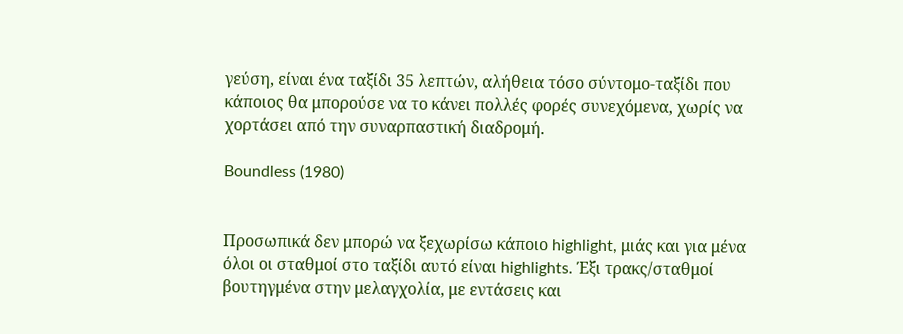γεύση, είναι ένα ταξίδι 35 λεπτών, αλήθεια τόσο σύντομο-ταξίδι που κάποιος θα μπορούσε να το κάνει πολλές φορές συνεχόμενα, χωρίς να χορτάσει από την συναρπαστική διαδρομή.

Boundless (1980)


Προσωπικά δεν μπορώ να ξεχωρίσω κάποιο highlight, μιάς και για μένα όλοι οι σταθμοί στο ταξίδι αυτό είναι highlights. Έξι τρακς/σταθμοί βουτηγμένα στην μελαγχολία, με εντάσεις και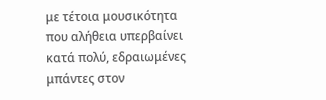με τέτοια μουσικότητα που αλήθεια υπερβαίνει κατά πολύ, εδραιωμένες μπάντες στον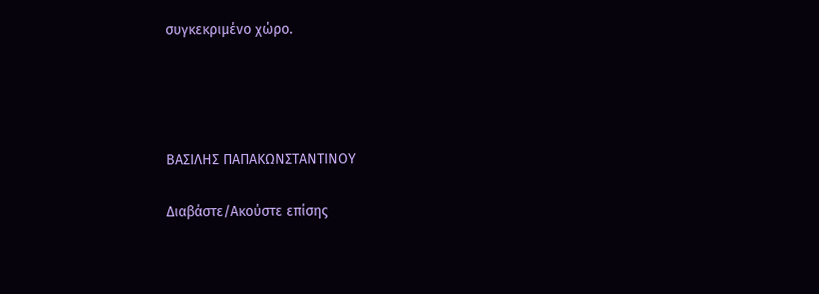συγκεκριμένο χώρο.




ΒΑΣΙΛΗΣ ΠΑΠΑΚΩΝΣΤΑΝΤΙΝΟΥ

Διαβάστε/Ακούστε επίσης